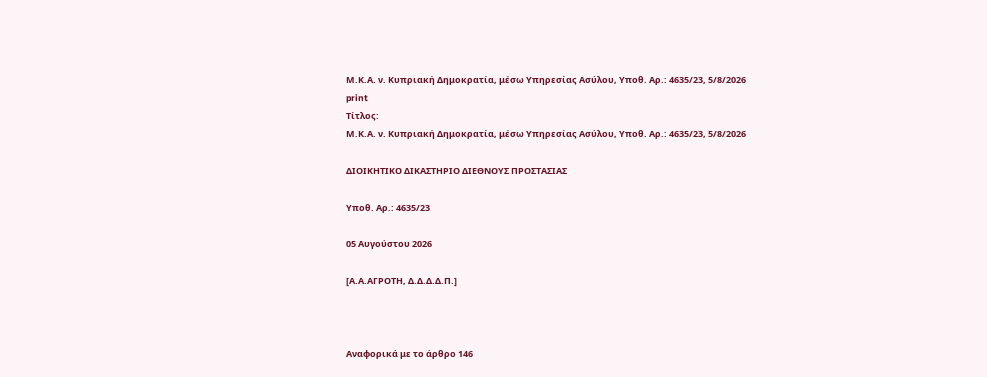Μ.Κ.Α. ν. Κυπριακή Δημοκρατία, μέσω Υπηρεσίας Ασύλου, Υπoθ. Αρ.: 4635/23, 5/8/2026
print
Τίτλος:
Μ.Κ.Α. ν. Κυπριακή Δημοκρατία, μέσω Υπηρεσίας Ασύλου, Υπoθ. Αρ.: 4635/23, 5/8/2026

ΔΙΟΙΚΗΤΙΚΟ ΔΙΚΑΣΤΗΡΙΟ ΔΙΕΘΝΟΥΣ ΠΡΟΣΤΑΣΙΑΣ

Υπoθ. Αρ.: 4635/23

05 Αυγούστου 2026

[Α.Α.ΑΓΡΟΤΗ, Δ.Δ.Δ.Δ.Π.]



Αναφορικά με το άρθρο 146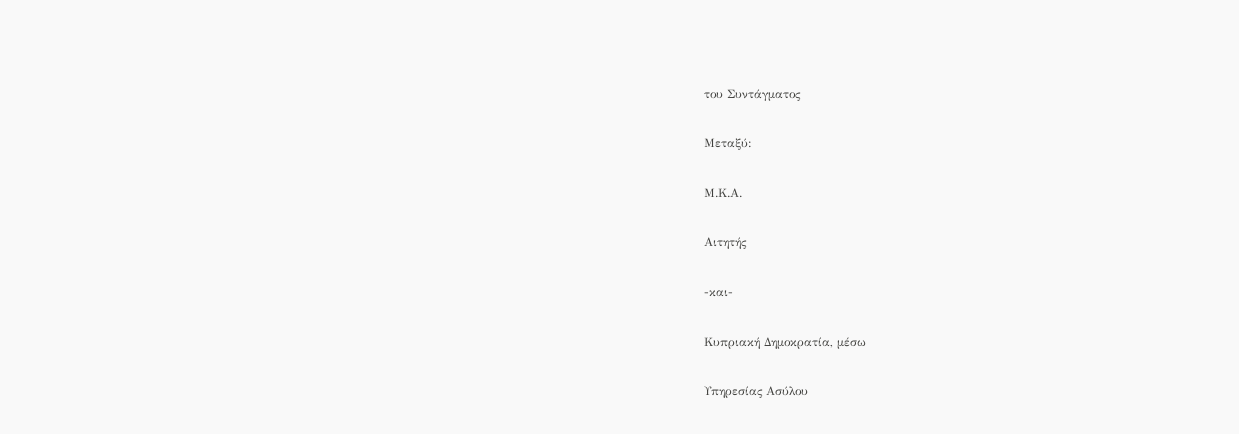του Συντάγματος

Μεταξύ:

Μ.Κ.Α.

Αιτητής

-και-

Κυπριακή Δημοκρατία, μέσω

Υπηρεσίας Ασύλου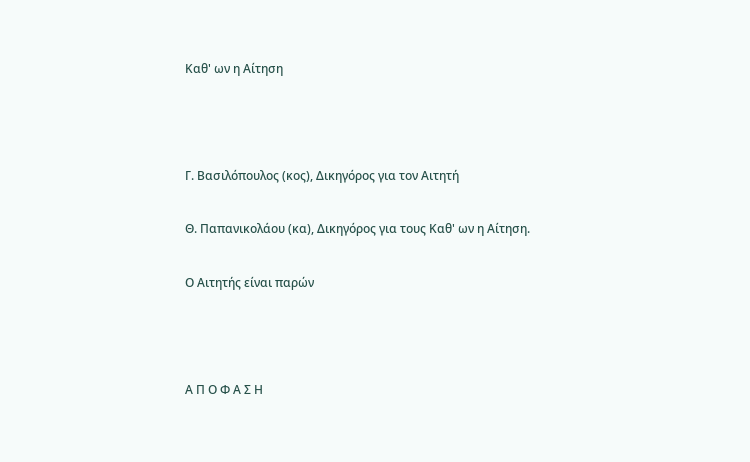Καθ' ων η Αίτηση



Γ. Βασιλόπουλος (κος), Δικηγόρος για τον Αιτητή

Θ. Παπανικολάου (κα), Δικηγόρος για τους Καθ' ων η Αίτηση.

Ο Αιτητής είναι παρών



Α Π Ο Φ Α Σ Η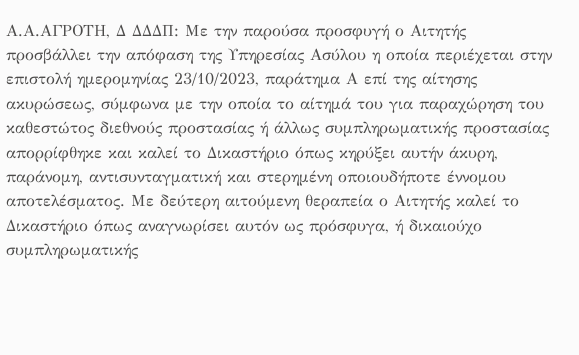Α.Α.ΑΓΡΟΤΗ, Δ ΔΔΔΠ: Με την παρούσα προσφυγή ο Αιτητής προσβάλλει την απόφαση της Υπηρεσίας Ασύλου η οποία περιέχεται στην επιστολή ημερομηνίας 23/10/2023, παράτημα Α επί της αίτησης ακυρώσεως, σύμφωνα με την οποία το αίτημά του για παραχώρηση του καθεστώτος διεθνούς προστασίας ή άλλως συμπληρωματικής προστασίας απορρίφθηκε και καλεί το Δικαστήριο όπως κηρύξει αυτήν άκυρη, παράνομη, αντισυνταγματική και στερημένη οποιουδήποτε έννομου αποτελέσματος. Με δεύτερη αιτούμενη θεραπεία ο Αιτητής καλεί το Δικαστήριο όπως αναγνωρίσει αυτόν ως πρόσφυγα, ή δικαιούχο συμπληρωματικής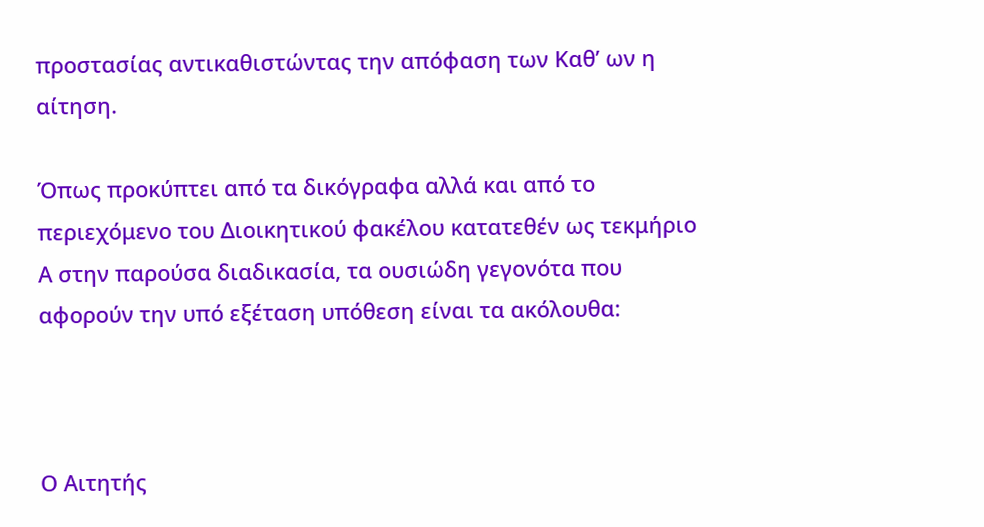προστασίας αντικαθιστώντας την απόφαση των Καθ’ ων η αίτηση.

Όπως προκύπτει από τα δικόγραφα αλλά και από το περιεχόμενο του Διοικητικού φακέλου κατατεθέν ως τεκμήριο Α στην παρούσα διαδικασία, τα ουσιώδη γεγονότα που αφορούν την υπό εξέταση υπόθεση είναι τα ακόλουθα:



Ο Αιτητής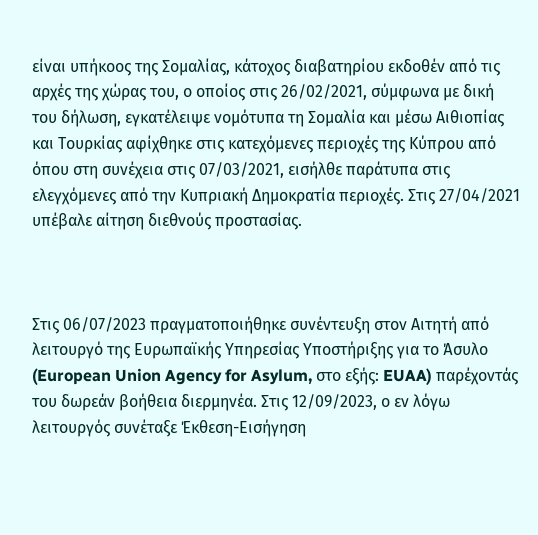είναι υπήκοος της Σομαλίας, κάτοχος διαβατηρίου εκδοθέν από τις αρχές της χώρας του, ο οποίος στις 26/02/2021, σύμφωνα με δική του δήλωση, εγκατέλειψε νομότυπα τη Σομαλία και μέσω Αιθιοπίας και Τουρκίας αφίχθηκε στις κατεχόμενες περιοχές της Κύπρου από όπου στη συνέχεια στις 07/03/2021, εισήλθε παράτυπα στις ελεγχόμενες από την Κυπριακή Δημοκρατία περιοχές. Στις 27/04/2021 υπέβαλε αίτηση διεθνούς προστασίας.



Στις 06/07/2023 πραγματοποιήθηκε συνέντευξη στον Αιτητή από λειτουργό της Ευρωπαϊκής Υπηρεσίας Υποστήριξης για το Άσυλο (European Union Agency for Asylum, στο εξής: EUAA) παρέχοντάς του δωρεάν βοήθεια διερμηνέα. Στις 12/09/2023, ο εν λόγω λειτουργός συνέταξε Έκθεση-Εισήγηση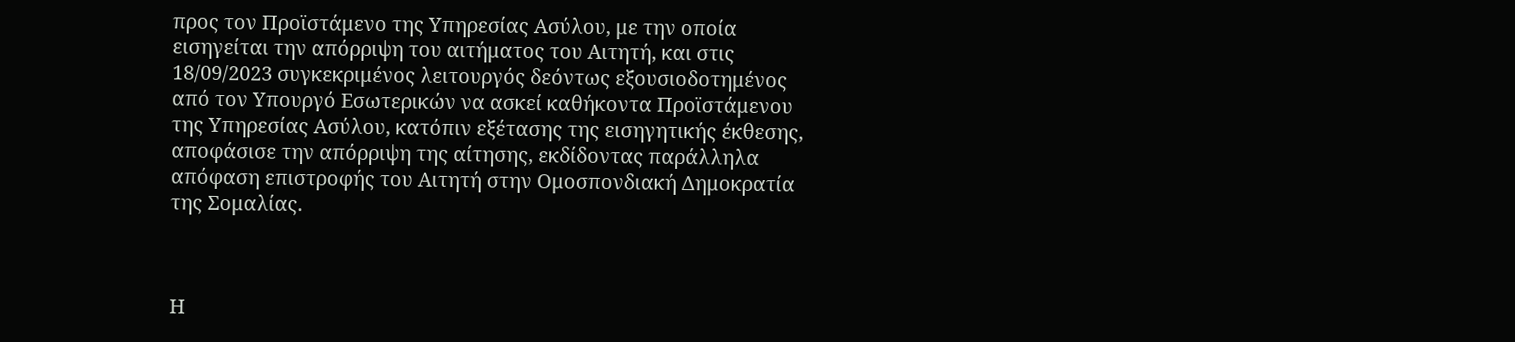προς τον Προϊστάμενο της Υπηρεσίας Ασύλου, με την οποία εισηγείται την απόρριψη του αιτήματος του Αιτητή, και στις 18/09/2023 συγκεκριμένος λειτουργός δεόντως εξουσιοδοτημένος από τον Υπουργό Εσωτερικών να ασκεί καθήκοντα Προϊστάμενου της Υπηρεσίας Ασύλου, κατόπιν εξέτασης της εισηγητικής έκθεσης, αποφάσισε την απόρριψη της αίτησης, εκδίδοντας παράλληλα απόφαση επιστροφής του Αιτητή στην Ομοσπονδιακή Δημοκρατία της Σομαλίας.



Η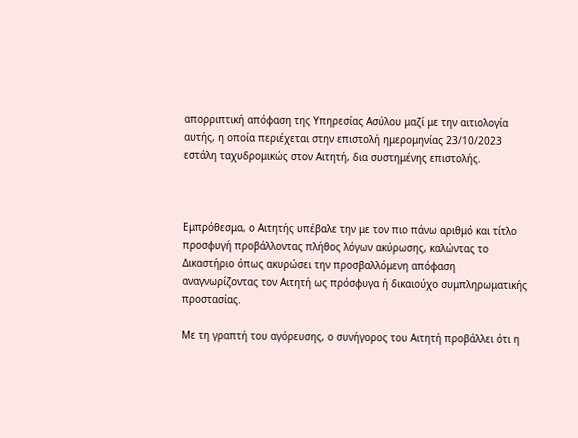απορριπτική απόφαση της Υπηρεσίας Ασύλου μαζί με την αιτιολογία αυτής, η οποία περιέχεται στην επιστολή ημερομηνίας 23/10/2023 εστάλη ταχυδρομικώς στον Αιτητή, δια συστημένης επιστολής.



Εμπρόθεσμα, ο Αιτητής υπέβαλε την με τον πιο πάνω αριθμό και τίτλο προσφυγή προβάλλοντας πλήθος λόγων ακύρωσης, καλώντας το Δικαστήριο όπως ακυρώσει την προσβαλλόμενη απόφαση αναγνωρίζοντας τον Αιτητή ως πρόσφυγα ή δικαιούχο συμπληρωματικής προστασίας.

Με τη γραπτή του αγόρευσης, ο συνήγορος του Αιτητή προβάλλει ότι η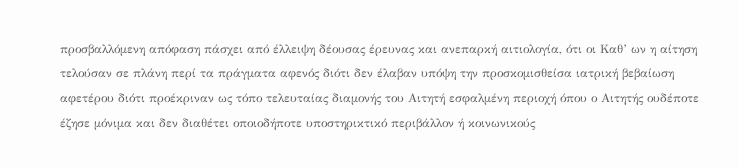προσβαλλόμενη απόφαση πάσχει από έλλειψη δέουσας έρευνας και ανεπαρκή αιτιολογία, ότι οι Καθ’ ων η αίτηση τελούσαν σε πλάνη περί τα πράγματα αφενός διότι δεν έλαβαν υπόψη την προσκομισθείσα ιατρική βεβαίωση αφετέρου διότι προέκριναν ως τόπο τελευταίας διαμονής του Αιτητή εσφαλμένη περιοχή όπου ο Αιτητής ουδέποτε έζησε μόνιμα και δεν διαθέτει οποιοδήποτε υποστηρικτικό περιβάλλον ή κοινωνικούς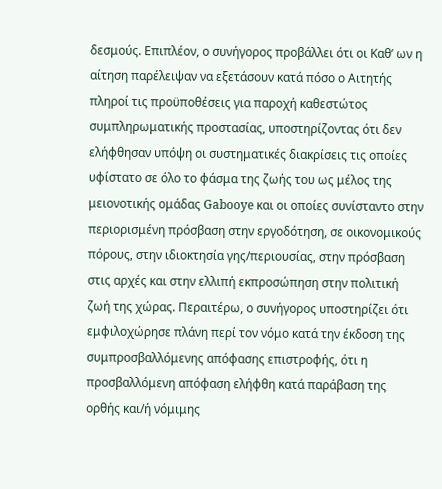δεσμούς. Επιπλέον, ο συνήγορος προβάλλει ότι οι Καθ’ ων η αίτηση παρέλειψαν να εξετάσουν κατά πόσο ο Αιτητής πληροί τις προϋποθέσεις για παροχή καθεστώτος συμπληρωματικής προστασίας, υποστηρίζοντας ότι δεν ελήφθησαν υπόψη οι συστηματικές διακρίσεις τις οποίες υφίστατο σε όλο το φάσμα της ζωής του ως μέλος της μειονοτικής ομάδας Gabooye και οι οποίες συνίσταντο στην περιορισμένη πρόσβαση στην εργοδότηση, σε οικονομικούς πόρους, στην ιδιοκτησία γης/περιουσίας, στην πρόσβαση στις αρχές και στην ελλιπή εκπροσώπηση στην πολιτική ζωή της χώρας. Περαιτέρω, ο συνήγορος υποστηρίζει ότι εμφιλοχώρησε πλάνη περί τον νόμο κατά την έκδοση της συμπροσβαλλόμενης απόφασης επιστροφής, ότι η προσβαλλόμενη απόφαση ελήφθη κατά παράβαση της ορθής και/ή νόμιμης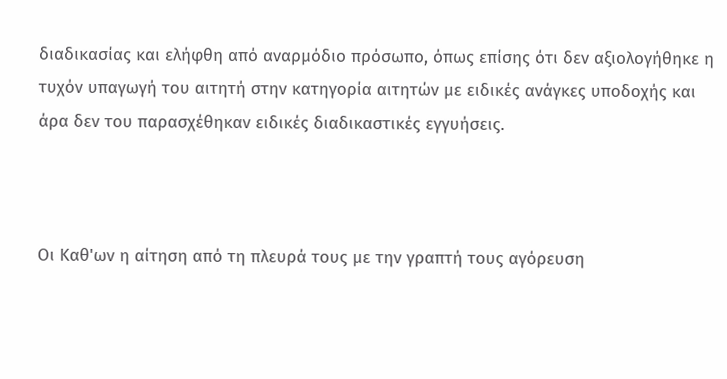διαδικασίας και ελήφθη από αναρμόδιο πρόσωπο, όπως επίσης ότι δεν αξιολογήθηκε η τυχόν υπαγωγή του αιτητή στην κατηγορία αιτητών με ειδικές ανάγκες υποδοχής και άρα δεν του παρασχέθηκαν ειδικές διαδικαστικές εγγυήσεις.



Οι Καθ'ων η αίτηση από τη πλευρά τους με την γραπτή τους αγόρευση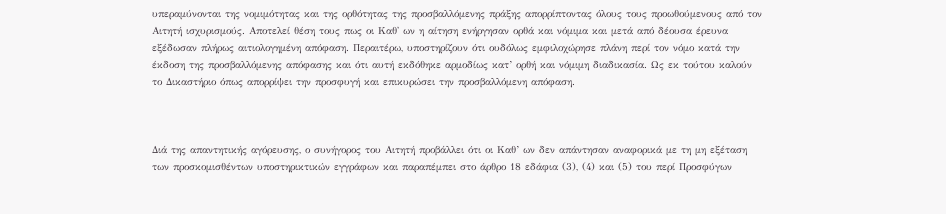υπεραμύνονται της νομιμότητας και της ορθότητας της προσβαλλόμενης πράξης απορρίπτοντας όλους τους προωθούμενους από τον Αιτητή ισχυρισμούς. Αποτελεί θέση τους πως οι Καθ' ων η αίτηση ενήργησαν ορθά και νόμιμα και μετά από δέουσα έρευνα εξέδωσαν πλήρως αιτιολογημένη απόφαση. Περαιτέρω, υποστηρίζουν ότι ουδόλως εμφιλοχώρησε πλάνη περί τον νόμο κατά την έκδοση της προσβαλλόμενης απόφασης και ότι αυτή εκδόθηκε αρμοδίως κατ’ ορθή και νόμιμη διαδικασία. Ως εκ τούτου καλούν το Δικαστήριο όπως απορρίψει την προσφυγή και επικυρώσει την προσβαλλόμενη απόφαση.



Διά της απαντητικής αγόρευσης, ο συνήγορος του Αιτητή προβάλλει ότι οι Καθ’ ων δεν απάντησαν αναφορικά με τη μη εξέταση των προσκομισθέντων υποστηρικτικών εγγράφων και παραπέμπει στο άρθρο 18 εδάφια (3), (4) και (5) του περί Προσφύγων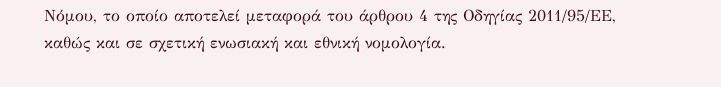Νόμου, το οποίο αποτελεί μεταφορά του άρθρου 4 της Οδηγίας 2011/95/ΕΕ, καθώς και σε σχετική ενωσιακή και εθνική νομολογία.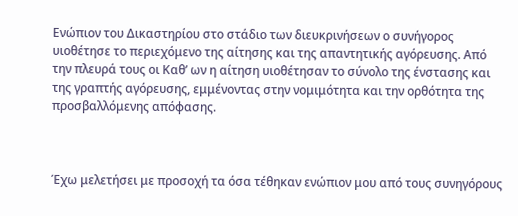Ενώπιον του Δικαστηρίου στο στάδιο των διευκρινήσεων ο συνήγορος υιοθέτησε το περιεχόμενο της αίτησης και της απαντητικής αγόρευσης. Από την πλευρά τους οι Καθ’ ων η αίτηση υιοθέτησαν το σύνολο της ένστασης και της γραπτής αγόρευσης, εμμένοντας στην νομιμότητα και την ορθότητα της προσβαλλόμενης απόφασης.



Έχω μελετήσει με προσοχή τα όσα τέθηκαν ενώπιον μου από τους συνηγόρους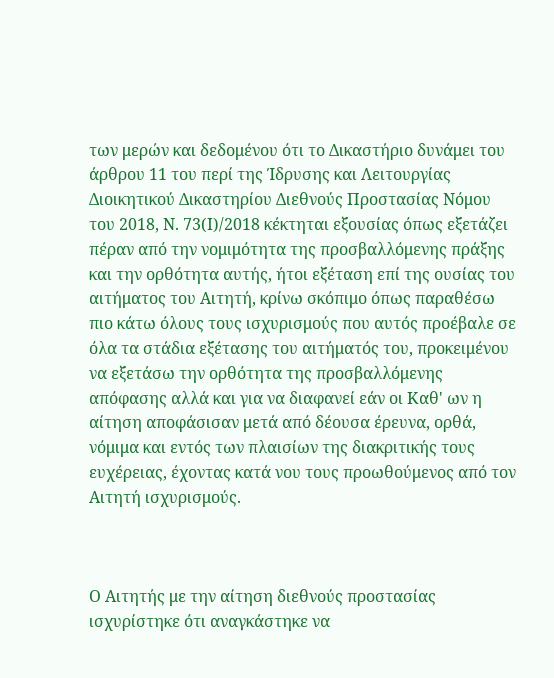των μερών και δεδομένου ότι το Δικαστήριο δυνάμει του άρθρου 11 του περί της Ίδρυσης και Λειτουργίας Διοικητικού Δικαστηρίου Διεθνούς Προστασίας Νόμου του 2018, Ν. 73(Ι)/2018 κέκτηται εξουσίας όπως εξετάζει πέραν από την νομιμότητα της προσβαλλόμενης πράξης και την ορθότητα αυτής, ήτοι εξέταση επί της ουσίας του αιτήματος του Αιτητή, κρίνω σκόπιμο όπως παραθέσω πιο κάτω όλους τους ισχυρισμούς που αυτός προέβαλε σε όλα τα στάδια εξέτασης του αιτήματός του, προκειμένου να εξετάσω την ορθότητα της προσβαλλόμενης απόφασης αλλά και για να διαφανεί εάν οι Καθ' ων η αίτηση αποφάσισαν μετά από δέουσα έρευνα, ορθά, νόμιμα και εντός των πλαισίων της διακριτικής τους ευχέρειας, έχοντας κατά νου τους προωθούμενος από τον Αιτητή ισχυρισμούς.



Ο Αιτητής με την αίτηση διεθνούς προστασίας ισχυρίστηκε ότι αναγκάστηκε να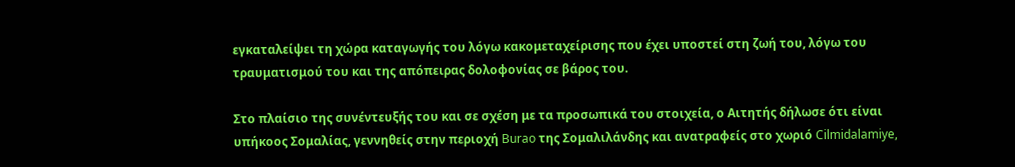εγκαταλείψει τη χώρα καταγωγής του λόγω κακομεταχείρισης που έχει υποστεί στη ζωή του, λόγω του τραυματισμού του και της απόπειρας δολοφονίας σε βάρος του.

Στο πλαίσιο της συνέντευξής του και σε σχέση με τα προσωπικά του στοιχεία, ο Αιτητής δήλωσε ότι είναι υπήκοος Σομαλίας, γεννηθείς στην περιοχή Burao της Σομαλιλάνδης και ανατραφείς στο χωριό Cilmidalamiye,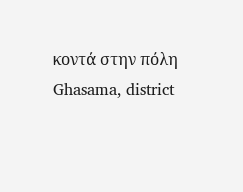κοντά στην πόλη Ghasama, district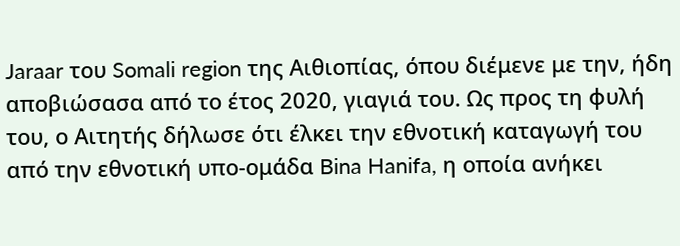Jaraar του Somali region της Αιθιοπίας, όπου διέμενε με την, ήδη αποβιώσασα από το έτος 2020, γιαγιά του. Ως προς τη φυλή του, ο Αιτητής δήλωσε ότι έλκει την εθνοτική καταγωγή του από την εθνοτική υπο-ομάδα Bina Hanifa, η οποία ανήκει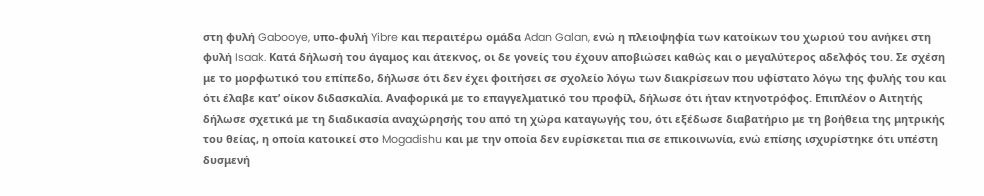στη φυλή Gabooye, υπο-φυλή Yibre και περαιτέρω ομάδα Adan Galan, ενώ η πλειοψηφία των κατοίκων του χωριού του ανήκει στη φυλή Isaak. Κατά δήλωσή του άγαμος και άτεκνος, οι δε γονείς του έχουν αποβιώσει καθώς και ο μεγαλύτερος αδελφός του. Σε σχέση με το μορφωτικό του επίπεδο, δήλωσε ότι δεν έχει φοιτήσει σε σχολείο λόγω των διακρίσεων που υφίστατο λόγω της φυλής του και ότι έλαβε κατ’ οίκον διδασκαλία. Αναφορικά με το επαγγελματικό του προφίλ, δήλωσε ότι ήταν κτηνοτρόφος. Επιπλέον ο Αιτητής δήλωσε σχετικά με τη διαδικασία αναχώρησής του από τη χώρα καταγωγής του, ότι εξέδωσε διαβατήριο με τη βοήθεια της μητρικής του θείας, η οποία κατοικεί στο Mogadishu και με την οποία δεν ευρίσκεται πια σε επικοινωνία, ενώ επίσης ισχυρίστηκε ότι υπέστη δυσμενή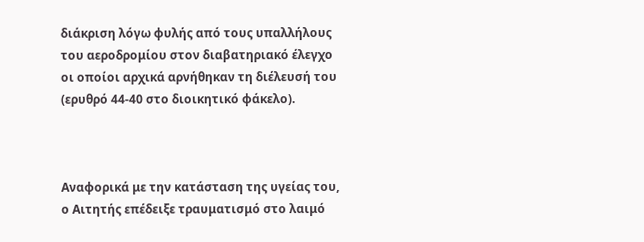διάκριση λόγω φυλής από τους υπαλλήλους του αεροδρομίου στον διαβατηριακό έλεγχο οι οποίοι αρχικά αρνήθηκαν τη διέλευσή του (ερυθρό 44-40 στο διοικητικό φάκελο).



Αναφορικά με την κατάσταση της υγείας του, ο Αιτητής επέδειξε τραυματισμό στο λαιμό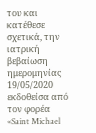του και κατέθεσε σχετικά, την ιατρική βεβαίωση ημερομηνίας 19/05/2020 εκδοθείσα από τον φορέα «Saint Michael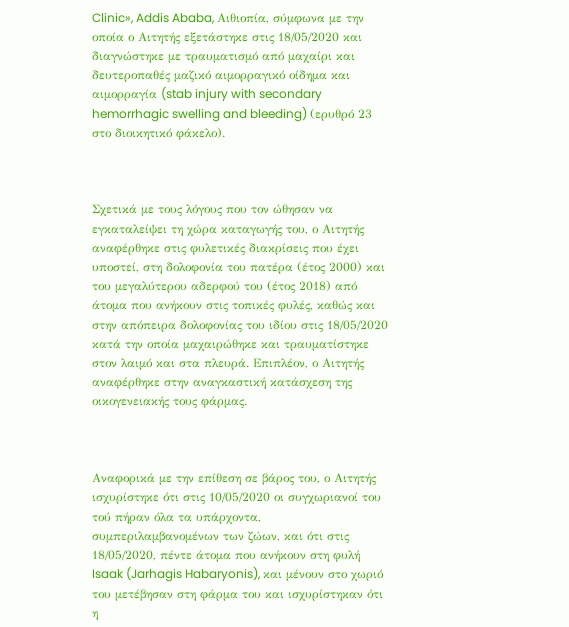Clinic», Addis Ababa, Αιθιοπία, σύμφωνα με την οποία ο Αιτητής εξετάστηκε στις 18/05/2020 και διαγνώστηκε με τραυματισμό από μαχαίρι και δευτεροπαθές μαζικό αιμορραγικό οίδημα και αιμορραγία (stab injury with secondary hemorrhagic swelling and bleeding) (ερυθρό 23 στο διοικητικό φάκελο).



Σχετικά με τους λόγους που τον ώθησαν να εγκαταλείψει τη χώρα καταγωγής του, ο Αιτητής αναφέρθηκε στις φυλετικές διακρίσεις που έχει υποστεί, στη δολοφονία του πατέρα (έτος 2000) και του μεγαλύτερου αδερφού του (έτος 2018) από άτομα που ανήκουν στις τοπικές φυλές, καθώς και στην απόπειρα δολοφονίας του ιδίου στις 18/05/2020 κατά την οποία μαχαιρώθηκε και τραυματίστηκε στον λαιμό και στα πλευρά. Επιπλέον, ο Αιτητής αναφέρθηκε στην αναγκαστική κατάσχεση της οικογενειακής τους φάρμας.



Αναφορικά με την επίθεση σε βάρος του, ο Αιτητής ισχυρίστηκε ότι στις 10/05/2020 οι συγχωριανοί του τού πήραν όλα τα υπάρχοντα, συμπεριλαμβανομένων των ζώων, και ότι στις 18/05/2020, πέντε άτομα που ανήκουν στη φυλή Isaak (Jarhagis Habaryonis), και μένουν στο χωριό του μετέβησαν στη φάρμα του και ισχυρίστηκαν ότι η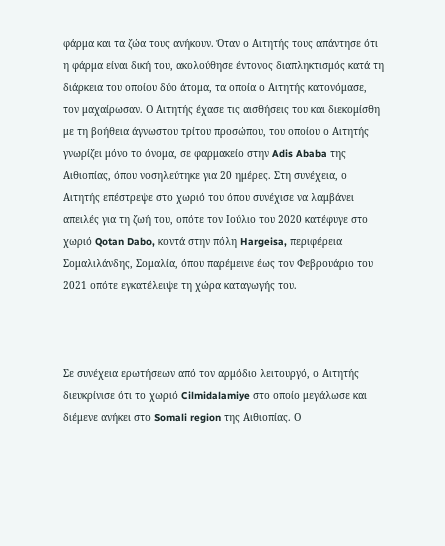φάρμα και τα ζώα τους ανήκουν. Όταν ο Αιτητής τους απάντησε ότι η φάρμα είναι δική του, ακολούθησε έντονος διαπληκτισμός κατά τη διάρκεια του οποίου δύο άτομα, τα οποία ο Αιτητής κατονόμασε, τον μαχαίρωσαν. Ο Αιτητής έχασε τις αισθήσεις του και διεκομίσθη με τη βοήθεια άγνωστου τρίτου προσώπου, του οποίου ο Αιτητής γνωρίζει μόνο το όνομα, σε φαρμακείο στην Adis Ababa της Αιθιοπίας, όπου νοσηλεύτηκε για 20 ημέρες. Στη συνέχεια, ο Αιτητής επέστρεψε στο χωριό του όπου συνέχισε να λαμβάνει απειλές για τη ζωή του, οπότε τον Ιούλιο του 2020 κατέφυγε στο χωριό Qotan Dabo, κοντά στην πόλη Hargeisa, περιφέρεια Σομαλιλάνδης, Σομαλία, όπου παρέμεινε έως τον Φεβρουάριο του 2021 οπότε εγκατέλειψε τη χώρα καταγωγής του.



Σε συνέχεια ερωτήσεων από τον αρμόδιο λειτουργό, ο Αιτητής διευκρίνισε ότι το χωριό Cilmidalamiye στο οποίο μεγάλωσε και διέμενε ανήκει στο Somali region της Αιθιοπίας. Ο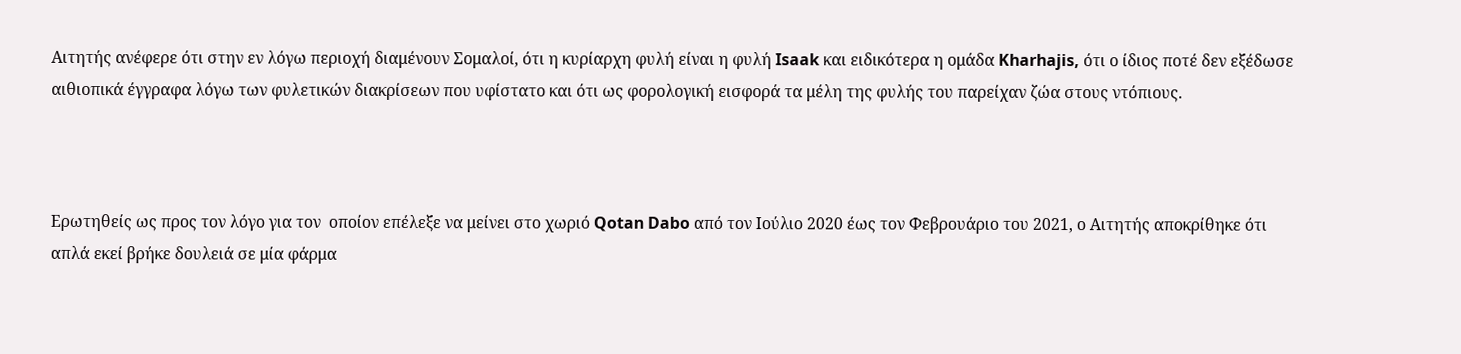Αιτητής ανέφερε ότι στην εν λόγω περιοχή διαμένουν Σομαλοί, ότι η κυρίαρχη φυλή είναι η φυλή Isaak και ειδικότερα η ομάδα Kharhajis, ότι ο ίδιος ποτέ δεν εξέδωσε αιθιοπικά έγγραφα λόγω των φυλετικών διακρίσεων που υφίστατο και ότι ως φορολογική εισφορά τα μέλη της φυλής του παρείχαν ζώα στους ντόπιους.



Ερωτηθείς ως προς τον λόγο για τον  οποίον επέλεξε να μείνει στο χωριό Qotan Dabo από τον Ιούλιο 2020 έως τον Φεβρουάριο του 2021, ο Αιτητής αποκρίθηκε ότι απλά εκεί βρήκε δουλειά σε μία φάρμα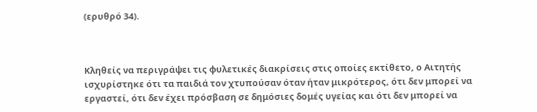(ερυθρό 34).



Κληθείς να περιγράψει τις φυλετικές διακρίσεις στις οποίες εκτίθετο, ο Αιτητής ισχυρίστηκε ότι τα παιδιά τον χτυπούσαν όταν ήταν μικρότερος, ότι δεν μπορεί να εργαστεί, ότι δεν έχει πρόσβαση σε δημόσιες δομές υγείας και ότι δεν μπορεί να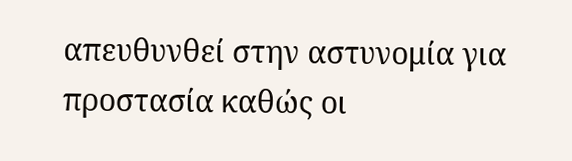απευθυνθεί στην αστυνομία για προστασία καθώς οι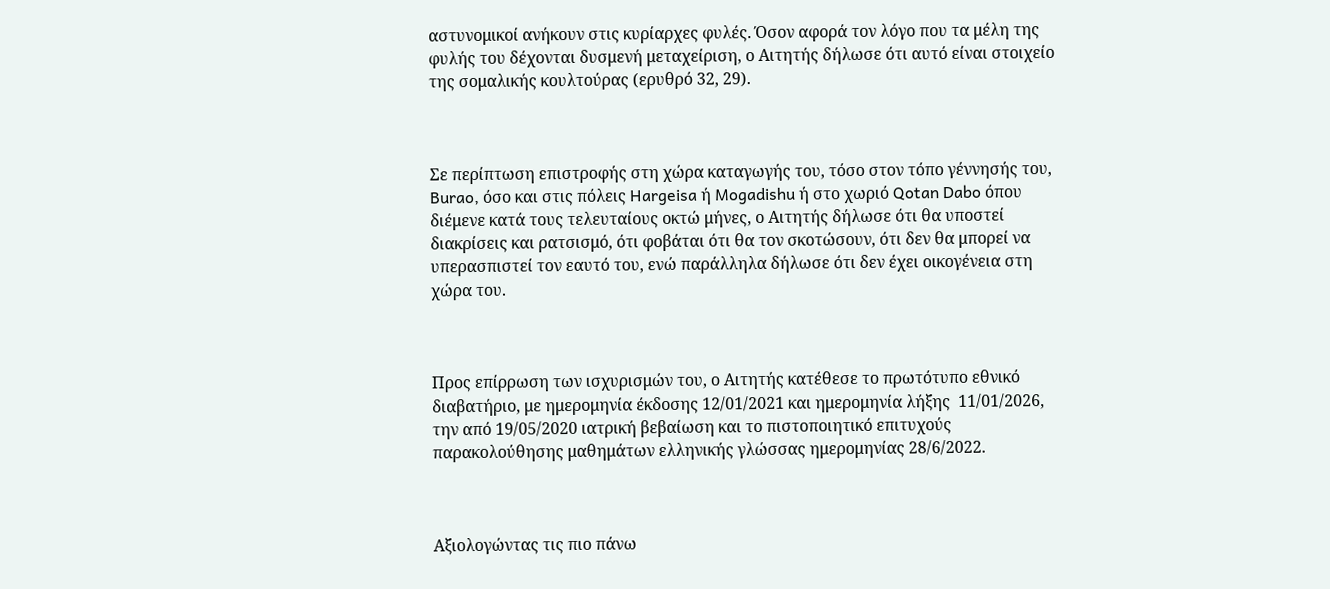αστυνομικοί ανήκουν στις κυρίαρχες φυλές. Όσον αφορά τον λόγο που τα μέλη της φυλής του δέχονται δυσμενή μεταχείριση, ο Αιτητής δήλωσε ότι αυτό είναι στοιχείο της σομαλικής κουλτούρας (ερυθρό 32, 29).



Σε περίπτωση επιστροφής στη χώρα καταγωγής του, τόσο στον τόπο γέννησής του, Burao, όσο και στις πόλεις Hargeisa ή Mogadishu ή στο χωριό Qotan Dabo όπου διέμενε κατά τους τελευταίους οκτώ μήνες, ο Αιτητής δήλωσε ότι θα υποστεί διακρίσεις και ρατσισμό, ότι φοβάται ότι θα τον σκοτώσουν, ότι δεν θα μπορεί να υπερασπιστεί τον εαυτό του, ενώ παράλληλα δήλωσε ότι δεν έχει οικογένεια στη χώρα του.



Προς επίρρωση των ισχυρισμών του, ο Αιτητής κατέθεσε το πρωτότυπο εθνικό διαβατήριο, με ημερομηνία έκδοσης 12/01/2021 και ημερομηνία λήξης  11/01/2026, την από 19/05/2020 ιατρική βεβαίωση και το πιστοποιητικό επιτυχούς παρακολούθησης μαθημάτων ελληνικής γλώσσας ημερομηνίας 28/6/2022.



Αξιολογώντας τις πιο πάνω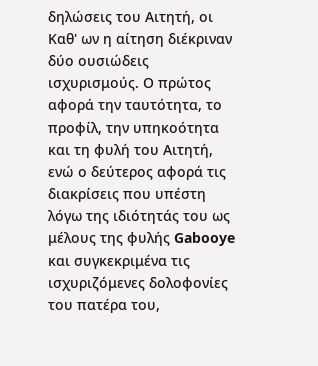δηλώσεις του Αιτητή, οι Καθ' ων η αίτηση διέκριναν δύο ουσιώδεις ισχυρισμούς. Ο πρώτος αφορά την ταυτότητα, το προφίλ, την υπηκοότητα και τη φυλή του Αιτητή, ενώ ο δεύτερος αφορά τις διακρίσεις που υπέστη λόγω της ιδιότητάς του ως μέλους της φυλής Gabooye και συγκεκριμένα τις ισχυριζόμενες δολοφονίες του πατέρα του,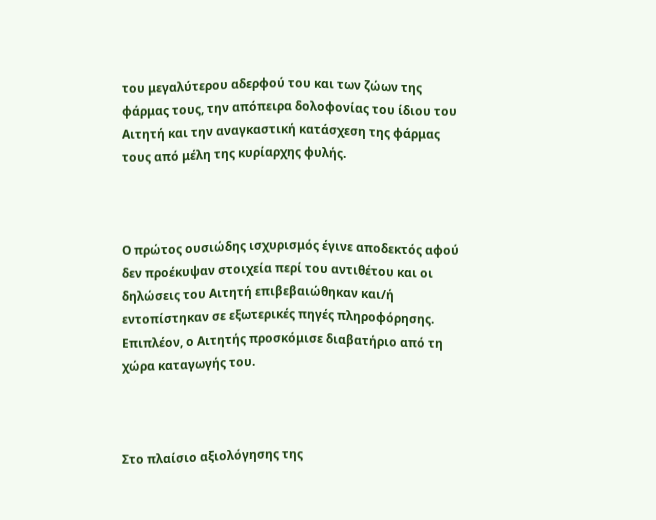του μεγαλύτερου αδερφού του και των ζώων της φάρμας τους, την απόπειρα δολοφονίας του ίδιου του Αιτητή και την αναγκαστική κατάσχεση της φάρμας τους από μέλη της κυρίαρχης φυλής.



Ο πρώτος ουσιώδης ισχυρισμός έγινε αποδεκτός αφού δεν προέκυψαν στοιχεία περί του αντιθέτου και οι δηλώσεις του Αιτητή επιβεβαιώθηκαν και/ή εντοπίστηκαν σε εξωτερικές πηγές πληροφόρησης. Επιπλέον, ο Αιτητής προσκόμισε διαβατήριο από τη χώρα καταγωγής του.



Στο πλαίσιο αξιολόγησης της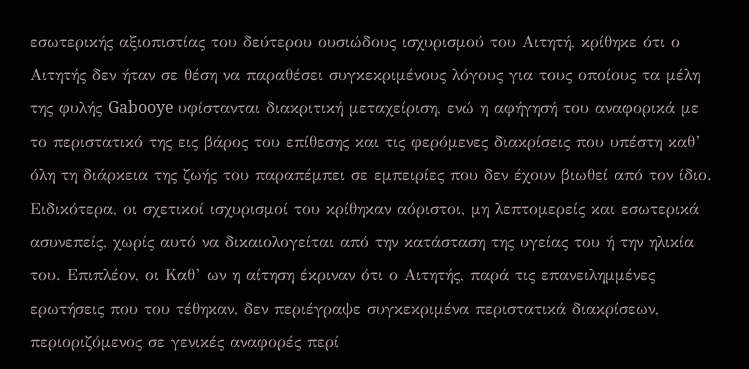εσωτερικής αξιοπιστίας του δεύτερου ουσιώδους ισχυρισμού του Αιτητή, κρίθηκε ότι ο Αιτητής δεν ήταν σε θέση να παραθέσει συγκεκριμένους λόγους για τους οποίους τα μέλη της φυλής Gabooye υφίστανται διακριτική μεταχείριση, ενώ η αφήγησή του αναφορικά με το περιστατικό της εις βάρος του επίθεσης και τις φερόμενες διακρίσεις που υπέστη καθ’ όλη τη διάρκεια της ζωής του παραπέμπει σε εμπειρίες που δεν έχουν βιωθεί από τον ίδιο. Ειδικότερα, οι σχετικοί ισχυρισμοί του κρίθηκαν αόριστοι, μη λεπτομερείς και εσωτερικά ασυνεπείς, χωρίς αυτό να δικαιολογείται από την κατάσταση της υγείας του ή την ηλικία του. Επιπλέον, οι Καθ’ ων η αίτηση έκριναν ότι ο Αιτητής, παρά τις επανειλημμένες ερωτήσεις που του τέθηκαν, δεν περιέγραψε συγκεκριμένα περιστατικά διακρίσεων, περιοριζόμενος σε γενικές αναφορές περί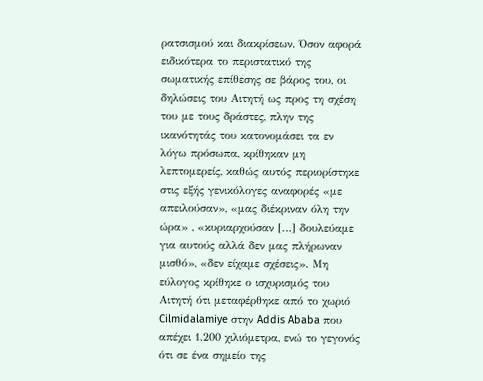ρατσισμού και διακρίσεων. Όσον αφορά ειδικότερα το περιστατικό της σωματικής επίθεσης σε βάρος του, οι δηλώσεις του Αιτητή ως προς τη σχέση του με τους δράστες, πλην της ικανότητάς του κατονομάσει τα εν λόγω πρόσωπα, κρίθηκαν μη λεπτομερείς, καθώς αυτός περιορίστηκε στις εξής γενικόλογες αναφορές «με απειλούσαν», «μας διέκριναν όλη την ώρα» , «κυριαρχούσαν […] δουλεύαμε για αυτούς αλλά δεν μας πλήρωναν μισθό», «δεν είχαμε σχέσεις». Μη εύλογος κρίθηκε ο ισχυρισμός του Αιτητή ότι μεταφέρθηκε από το χωριό Cilmidalamiye στην Addis Ababa που απέχει 1.200 χιλιόμετρα, ενώ το γεγονός ότι σε ένα σημείο της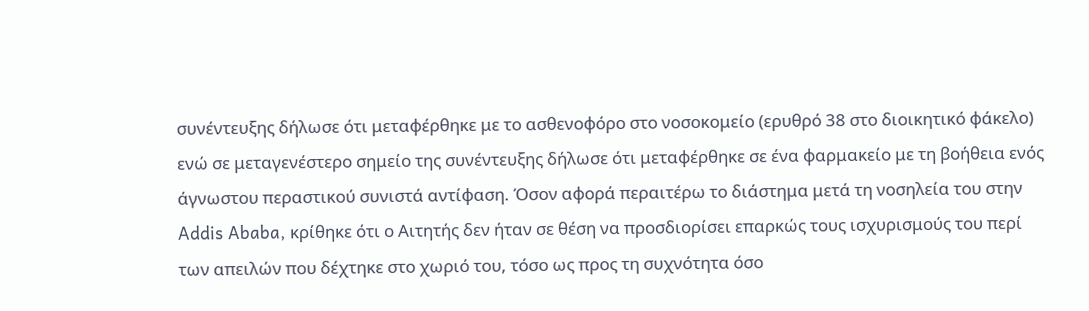συνέντευξης δήλωσε ότι μεταφέρθηκε με το ασθενοφόρο στο νοσοκομείο (ερυθρό 38 στο διοικητικό φάκελο) ενώ σε μεταγενέστερο σημείο της συνέντευξης δήλωσε ότι μεταφέρθηκε σε ένα φαρμακείο με τη βοήθεια ενός άγνωστου περαστικού συνιστά αντίφαση. Όσον αφορά περαιτέρω το διάστημα μετά τη νοσηλεία του στην Addis Ababa, κρίθηκε ότι ο Αιτητής δεν ήταν σε θέση να προσδιορίσει επαρκώς τους ισχυρισμούς του περί των απειλών που δέχτηκε στο χωριό του, τόσο ως προς τη συχνότητα όσο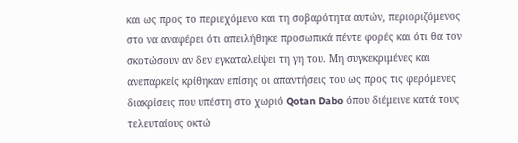και ως προς το περιεχόμενο και τη σοβαρότητα αυτών, περιοριζόμενος στο να αναφέρει ότι απειλήθηκε προσωπικά πέντε φορές και ότι θα τον σκοτώσουν αν δεν εγκαταλείψει τη γη του. Μη συγκεκριμένες και ανεπαρκείς κρίθηκαν επίσης οι απαντήσεις του ως προς τις φερόμενες διακρίσεις που υπέστη στο χωριό Qotan Dabo όπου διέμεινε κατά τους τελευταίους οκτώ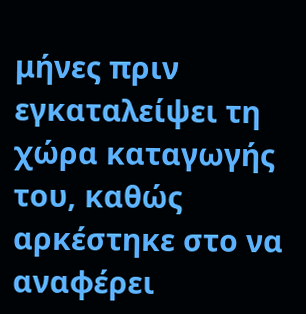μήνες πριν εγκαταλείψει τη χώρα καταγωγής του, καθώς αρκέστηκε στο να αναφέρει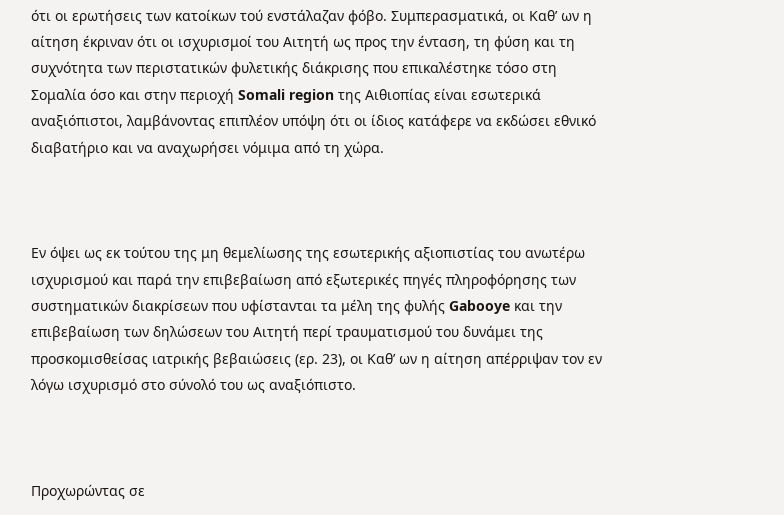ότι οι ερωτήσεις των κατοίκων τού ενστάλαζαν φόβο. Συμπερασματικά, οι Καθ’ ων η αίτηση έκριναν ότι οι ισχυρισμοί του Αιτητή ως προς την ένταση, τη φύση και τη συχνότητα των περιστατικών φυλετικής διάκρισης που επικαλέστηκε τόσο στη Σομαλία όσο και στην περιοχή Somali region της Αιθιοπίας είναι εσωτερικά αναξιόπιστοι, λαμβάνοντας επιπλέον υπόψη ότι οι ίδιος κατάφερε να εκδώσει εθνικό διαβατήριο και να αναχωρήσει νόμιμα από τη χώρα.



Eν όψει ως εκ τούτου της μη θεμελίωσης της εσωτερικής αξιοπιστίας του ανωτέρω ισχυρισμού και παρά την επιβεβαίωση από εξωτερικές πηγές πληροφόρησης των συστηματικών διακρίσεων που υφίστανται τα μέλη της φυλής Gabooye και την επιβεβαίωση των δηλώσεων του Αιτητή περί τραυματισμού του δυνάμει της προσκομισθείσας ιατρικής βεβαιώσεις (ερ. 23), οι Καθ’ ων η αίτηση απέρριψαν τον εν λόγω ισχυρισμό στο σύνολό του ως αναξιόπιστο.



Προχωρώντας σε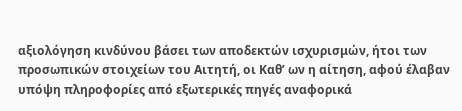αξιολόγηση κινδύνου βάσει των αποδεκτών ισχυρισμών, ήτοι των προσωπικών στοιχείων του Αιτητή, οι Καθ’ ων η αίτηση, αφού έλαβαν υπόψη πληροφορίες από εξωτερικές πηγές αναφορικά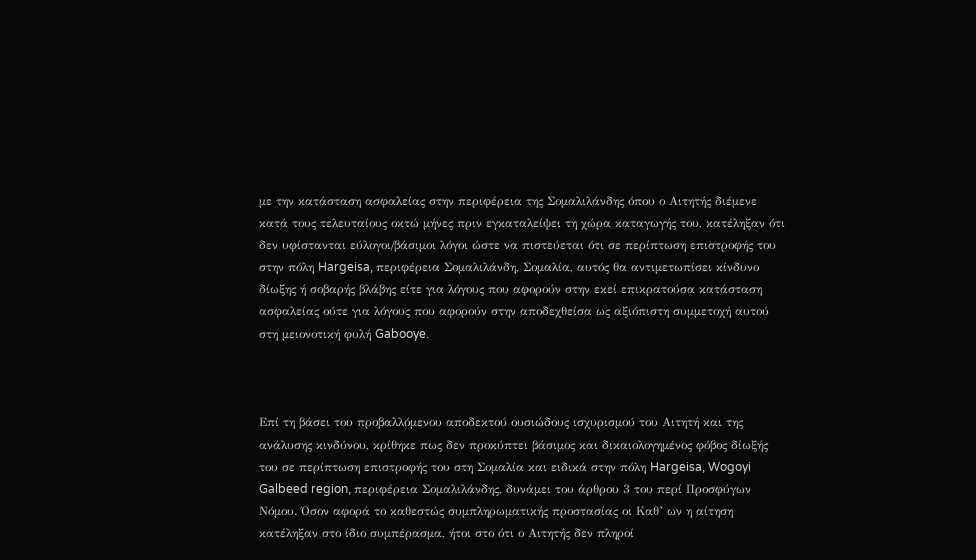με την κατάσταση ασφαλείας στην περιφέρεια της Σομαλιλάνδης όπου ο Αιτητής διέμενε κατά τους τελευταίους οκτώ μήνες πριν εγκαταλείψει τη χώρα καταγωγής του, κατέληξαν ότι δεν υφίστανται εύλογοι/βάσιμοι λόγοι ώστε να πιστεύεται ότι σε περίπτωση επιστροφής του στην πόλη Hargeisa, περιφέρεια Σομαλιλάνδη, Σομαλία, αυτός θα αντιμετωπίσει κίνδυνο δίωξης ή σοβαρής βλάβης είτε για λόγους που αφορούν στην εκεί επικρατούσα κατάσταση ασφαλείας ούτε για λόγους που αφορούν στην αποδεχθείσα ως αξιόπιστη συμμετοχή αυτού στη μειονοτική φυλή Gabooye.



Επί τη βάσει του προβαλλόμενου αποδεκτού ουσιώδους ισχυρισμού του Αιτητή και της ανάλυσης κινδύνου, κρίθηκε πως δεν προκύπτει βάσιμος και δικαιολογημένος φόβος δίωξής του σε περίπτωση επιστροφής του στη Σομαλία και ειδικά στην πόλη Hargeisa, Wogoyi Galbeed region, περιφέρεια Σομαλιλάνδης, δυνάμει του άρθρου 3 του περί Προσφύγων Νόμου. Όσον αφορά το καθεστώς συμπληρωματικής προστασίας οι Καθ’ ων η αίτηση κατέληξαν στο ίδιο συμπέρασμα, ήτοι στο ότι ο Αιτητής δεν πληροί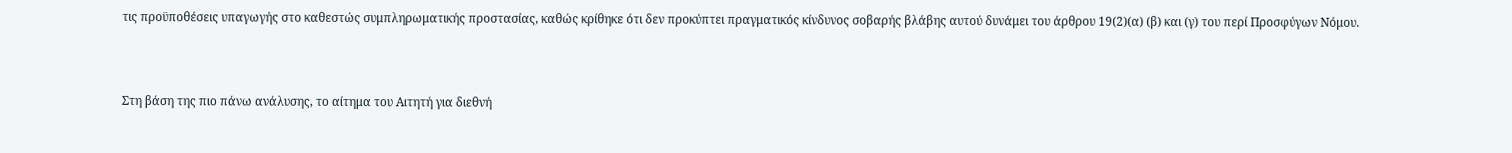τις προϋποθέσεις υπαγωγής στο καθεστώς συμπληρωματικής προστασίας, καθώς κρίθηκε ότι δεν προκύπτει πραγματικός κίνδυνος σοβαρής βλάβης αυτού δυνάμει του άρθρου 19(2)(α) (β) και (γ) του περί Προσφύγων Νόμου.



Στη βάση της πιο πάνω ανάλυσης, το αίτημα του Αιτητή για διεθνή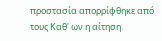προστασία απορρίφθηκε από τους Καθ' ων η αίτηση.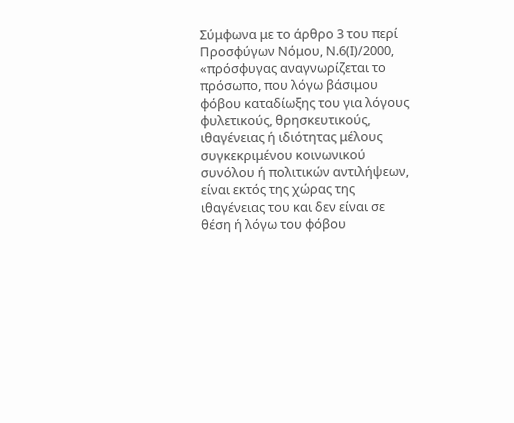Σύμφωνα με το άρθρο 3 του περί Προσφύγων Νόμου, Ν.6(Ι)/2000, «πρόσφυγας αναγνωρίζεται το πρόσωπο, που λόγω βάσιμου φόβου καταδίωξης του για λόγους φυλετικούς, θρησκευτικούς, ιθαγένειας ή ιδιότητας μέλους συγκεκριμένου κοινωνικού συνόλου ή πολιτικών αντιλήψεων, είναι εκτός της χώρας της ιθαγένειας του και δεν είναι σε θέση ή λόγω του φόβου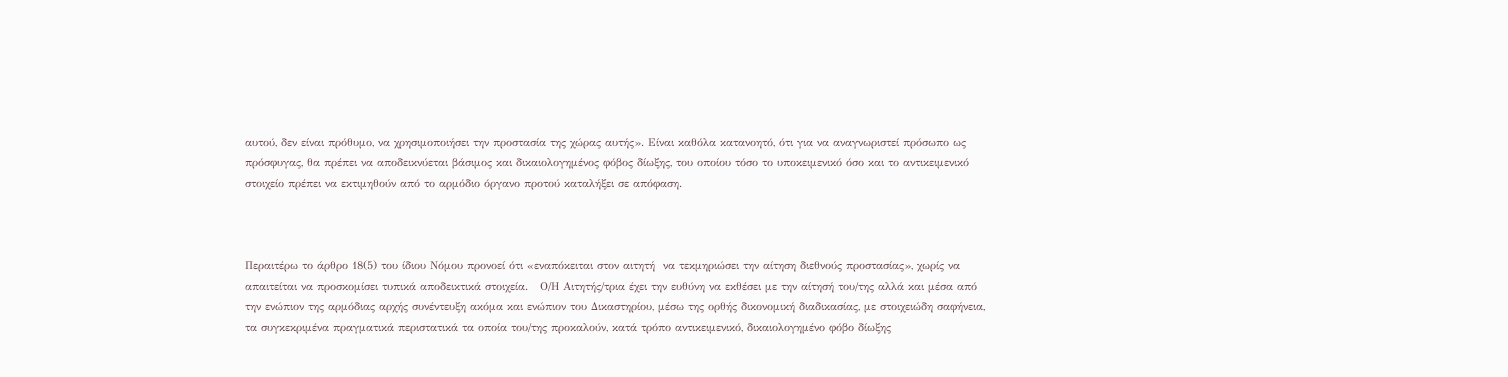αυτού, δεν είναι πρόθυμο, να χρησιμοποιήσει την προστασία της χώρας αυτής». Είναι καθόλα κατανοητό, ότι για να αναγνωριστεί πρόσωπο ως πρόσφυγας, θα πρέπει να αποδεικνύεται βάσιμος και δικαιολογημένος φόβος δίωξης, του οποίου τόσο το υποκειμενικό όσο και το αντικειμενικό στοιχείο πρέπει να εκτιμηθούν από το αρμόδιο όργανο προτού καταλήξει σε απόφαση.



Περαιτέρω το άρθρο 18(5) του ίδιου Νόμου προνοεί ότι «εναπόκειται στον αιτητή  να τεκμηριώσει την αίτηση διεθνούς προστασίας», χωρίς να απαιτείται να προσκομίσει τυπικά αποδεικτικά στοιχεία.   Ο/Η Αιτητής/τρια έχει την ευθύνη να εκθέσει με την αίτησή του/της αλλά και μέσα από την ενώπιον της αρμόδιας αρχής συνέντευξη ακόμα και ενώπιον του Δικαστηρίου, μέσω της ορθής δικονομική διαδικασίας, με στοιχειώδη σαφήνεια, τα συγκεκριμένα πραγματικά περιστατικά τα οποία του/της προκαλούν, κατά τρόπο αντικειμενικό, δικαιολογημένο φόβο δίωξης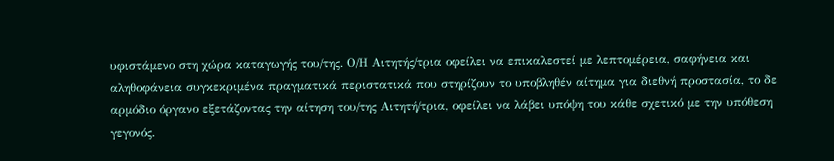υφιστάμενο στη χώρα καταγωγής του/της. Ο/Η Αιτητής/τρια οφείλει να επικαλεστεί με λεπτομέρεια, σαφήνεια και αληθοφάνεια συγκεκριμένα πραγματικά περιστατικά που στηρίζουν το υποβληθέν αίτημα για διεθνή προστασία, το δε αρμόδιο όργανο εξετάζοντας την αίτηση του/της Αιτητή/τρια, οφείλει να λάβει υπόψη του κάθε σχετικό με την υπόθεση γεγονός.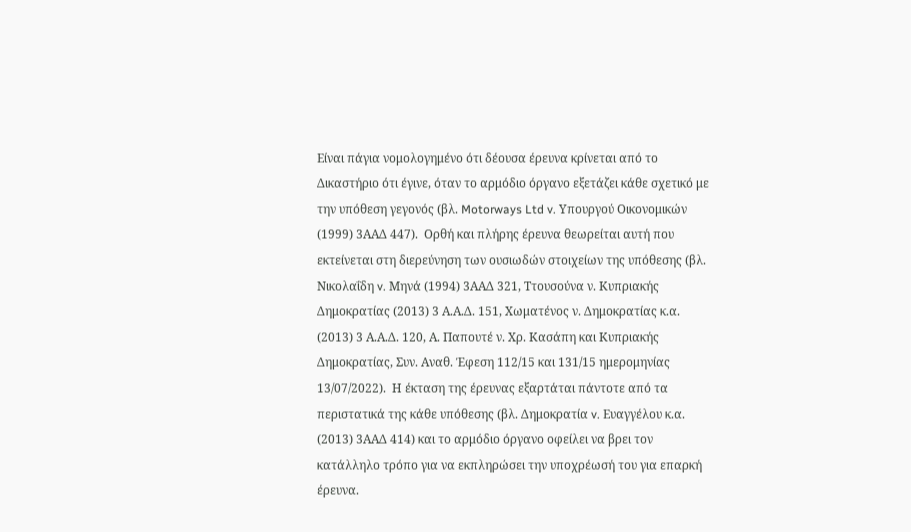Είναι πάγια νομολογημένο ότι δέουσα έρευνα κρίνεται από το Δικαστήριο ότι έγινε, όταν το αρμόδιο όργανο εξετάζει κάθε σχετικό με την υπόθεση γεγονός (βλ. Motorways Ltd v. Υπουργού Οικονομικών (1999) 3ΑΑΔ 447).  Ορθή και πλήρης έρευνα θεωρείται αυτή που εκτείνεται στη διερεύνηση των ουσιωδών στοιχείων της υπόθεσης (βλ. Νικολαΐδη v. Μηνά (1994) 3ΑΑΔ 321, Ττουσούνα ν. Κυπριακής Δημοκρατίας (2013) 3 Α.Α.Δ. 151, Χωματένος ν. Δημοκρατίας κ.α. (2013) 3 Α.Α.Δ. 120, Α. Παπουτέ ν. Χρ. Κασάπη και Κυπριακής Δημοκρατίας, Συν. Αναθ. Έφεση 112/15 και 131/15 ημερομηνίας 13/07/2022).  Η έκταση της έρευνας εξαρτάται πάντοτε από τα περιστατικά της κάθε υπόθεσης (βλ. Δημοκρατία v. Ευαγγέλου κ.α. (2013) 3ΑΑΔ 414) και το αρμόδιο όργανο οφείλει να βρει τον κατάλληλο τρόπο για να εκπληρώσει την υποχρέωσή του για επαρκή έρευνα.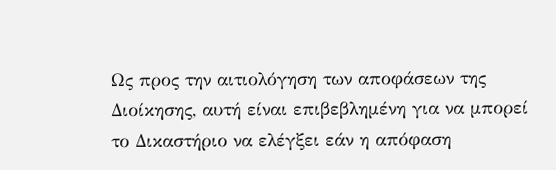Ως προς την αιτιολόγηση των αποφάσεων της Διοίκησης, αυτή είναι επιβεβλημένη για να μπορεί το Δικαστήριο να ελέγξει εάν η απόφαση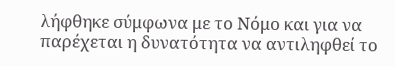λήφθηκε σύμφωνα με το Νόμο και για να παρέχεται η δυνατότητα να αντιληφθεί το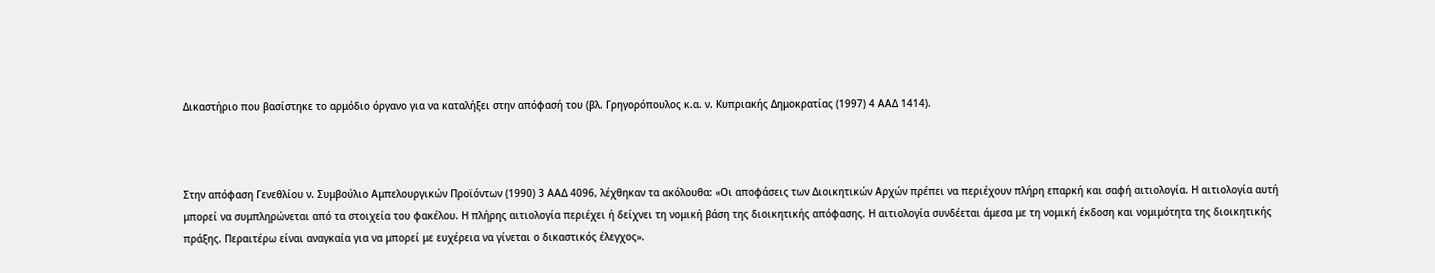Δικαστήριο που βασίστηκε το αρμόδιο όργανο για να καταλήξει στην απόφασή του (βλ. Γρηγορόπουλος κ.α. ν. Κυπριακής Δημοκρατίας (1997) 4 ΑΑΔ 1414).



Στην απόφαση Γενεθλίου ν. Συμβούλιο Αμπελουργικών Προϊόντων (1990) 3 ΑΑΔ 4096, λέχθηκαν τα ακόλουθα: «Οι αποφάσεις των Διοικητικών Αρχών πρέπει να περιέχουν πλήρη επαρκή και σαφή αιτιολογία. Η αιτιολογία αυτή μπορεί να συμπληρώνεται από τα στοιχεία του φακέλου. Η πλήρης αιτιολογία περιέχει ή δείχνει τη νομική βάση της διοικητικής απόφασης. Η αιτιολογία συνδέεται άμεσα με τη νομική έκδοση και νομιμότητα της διοικητικής πράξης. Περαιτέρω είναι αναγκαία για να μπορεί με ευχέρεια να γίνεται ο δικαστικός έλεγχος».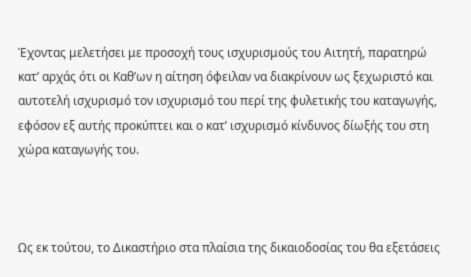Έχοντας μελετήσει με προσοχή τους ισχυρισμούς του Αιτητή, παρατηρώ κατ’ αρχάς ότι οι Καθ’ων η αίτηση όφειλαν να διακρίνουν ως ξεχωριστό και αυτοτελή ισχυρισμό τον ισχυρισμό του περί της φυλετικής του καταγωγής, εφόσον εξ αυτής προκύπτει και ο κατ’ ισχυρισμό κίνδυνος δίωξής του στη χώρα καταγωγής του.



Ως εκ τούτου, το Δικαστήριο στα πλαίσια της δικαιοδοσίας του θα εξετάσεις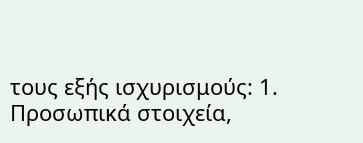τους εξής ισχυρισμούς: 1. Προσωπικά στοιχεία,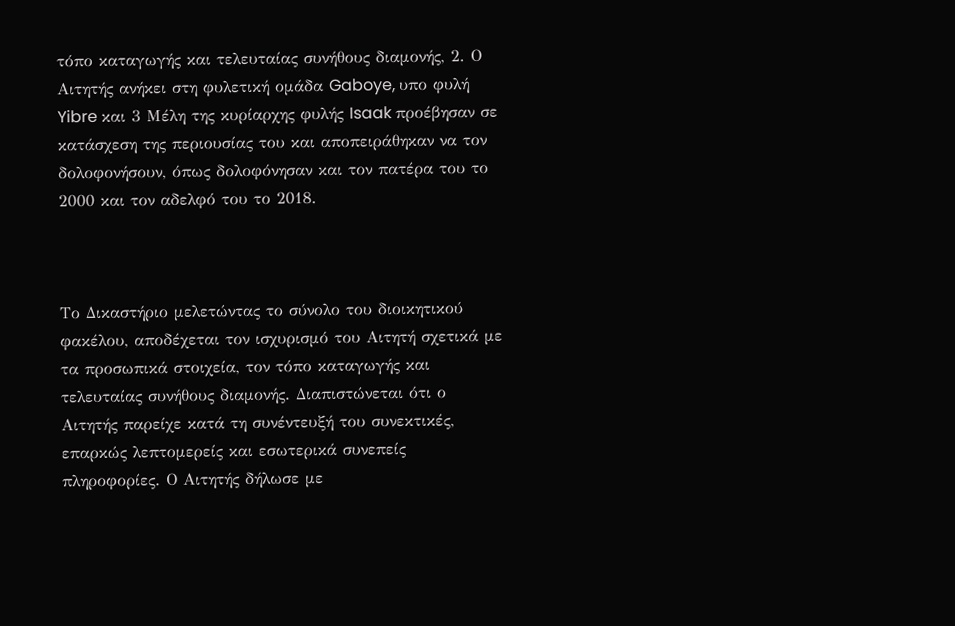τόπο καταγωγής και τελευταίας συνήθους διαμονής, 2. Ο Αιτητής ανήκει στη φυλετική ομάδα Gaboye, υπο φυλή Yibre και 3 Μέλη της κυρίαρχης φυλής Isaak προέβησαν σε κατάσχεση της περιουσίας του και αποπειράθηκαν να τον δολοφονήσουν, όπως δολοφόνησαν και τον πατέρα του το 2000 και τον αδελφό του το 2018.



Το Δικαστήριο μελετώντας το σύνολο του διοικητικού φακέλου, αποδέχεται τον ισχυρισμό του Αιτητή σχετικά με τα προσωπικά στοιχεία, τον τόπο καταγωγής και τελευταίας συνήθους διαμονής. Διαπιστώνεται ότι ο Αιτητής παρείχε κατά τη συνέντευξή του συνεκτικές, επαρκώς λεπτομερείς και εσωτερικά συνεπείς πληροφορίες. Ο Αιτητής δήλωσε με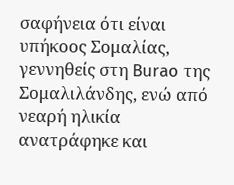σαφήνεια ότι είναι υπήκοος Σομαλίας, γεννηθείς στη Burao της Σομαλιλάνδης, ενώ από νεαρή ηλικία ανατράφηκε και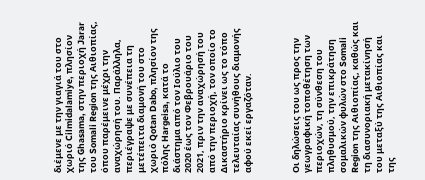διέμενε με την γιαγιά του στο χωριό Cilmidalamiye, πλησίον της Ghasama, στην περιοχή Jarar του Somali Region της Αιθιοπίας, όπου παρέμεινε μέχρι την αναχώρησή του. Παράλληλα, περιέγραψε με συνέπεια τη μετέπειτα διαμονή του στο χωριό Qotan Dabo, πλησίον της πόλης Hargeisa, κατά το διάστημα από τον Ιούλιο του 2020 έως τον Φεβρουάριο του 2021, πριν την αναχώρησή του από την περιοχή, τον οποίο το Δικαστήριο κρίνει ως το τόπο τελευταίας συνήθους διαμονής αφού εκεί εργαζόταν.



Οι δηλώσεις του ως προς την γεωγραφική τοποθέτηση των περιοχών, τη σύνθεση του πληθυσμού, την επικράτηση σομαλικών φυλών στο Somali Region της Αιθιοπίας, καθώς και τη διασυνοριακή μετακίνησή του μεταξύ της Αιθιοπίας και της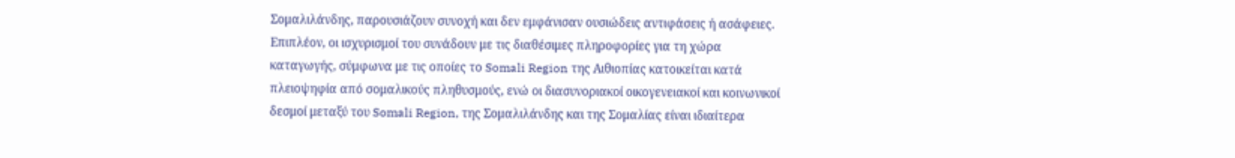Σομαλιλάνδης, παρουσιάζουν συνοχή και δεν εμφάνισαν ουσιώδεις αντιφάσεις ή ασάφειες. Επιπλέον, οι ισχυρισμοί του συνάδουν με τις διαθέσιμες πληροφορίες για τη χώρα καταγωγής, σύμφωνα με τις οποίες το Somali Region της Αιθιοπίας κατοικείται κατά πλειοψηφία από σομαλικούς πληθυσμούς, ενώ οι διασυνοριακοί οικογενειακοί και κοινωνικοί δεσμοί μεταξύ του Somali Region, της Σομαλιλάνδης και της Σομαλίας είναι ιδιαίτερα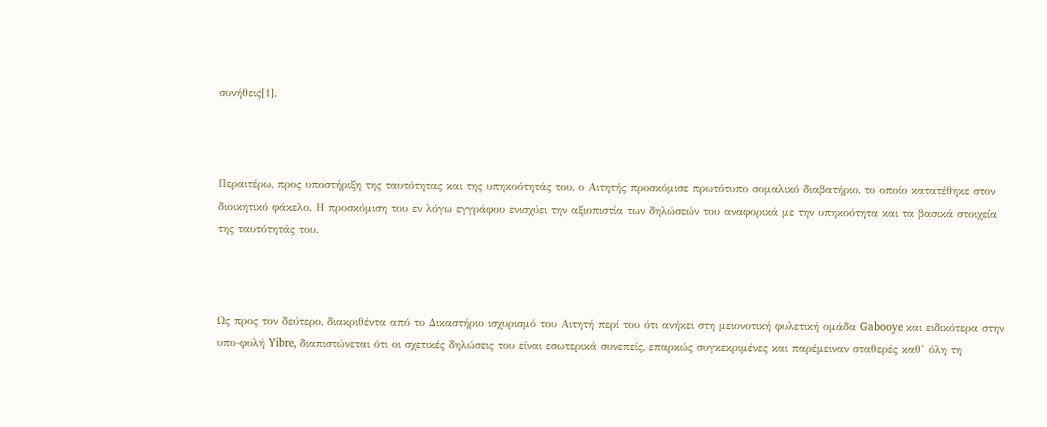συνήθεις[1].



Περαιτέρω, προς υποστήριξη της ταυτότητας και της υπηκοότητάς του, ο Αιτητής προσκόμισε πρωτότυπο σομαλικό διαβατήριο, το οποίο κατατέθηκε στον διοικητικό φάκελο. Η προσκόμιση του εν λόγω εγγράφου ενισχύει την αξιοπιστία των δηλώσεών του αναφορικά με την υπηκοότητα και τα βασικά στοιχεία της ταυτότητάς του.



Ως προς τον δεύτερο, διακριθέντα από το Δικαστήριο ισχυρισμό του Αιτητή περί του ότι ανήκει στη μειονοτική φυλετική ομάδα Gabooye και ειδικότερα στην υπο-φυλή Yibre, διαπιστώνεται ότι οι σχετικές δηλώσεις του είναι εσωτερικά συνεπείς, επαρκώς συγκεκριμένες και παρέμειναν σταθερές καθ’ όλη τη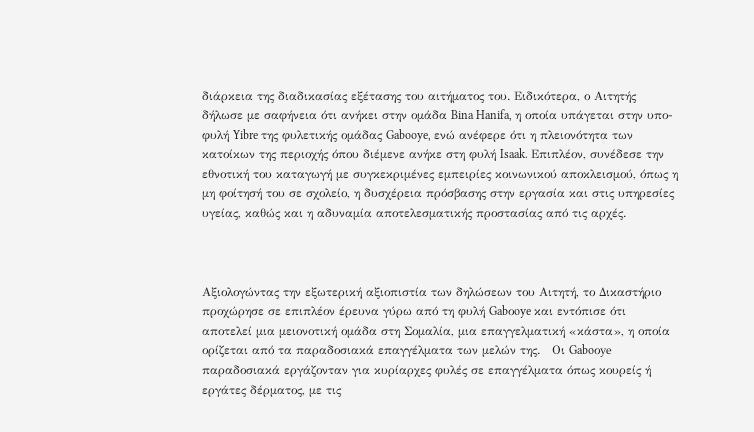διάρκεια της διαδικασίας εξέτασης του αιτήματος του. Ειδικότερα, ο Αιτητής δήλωσε με σαφήνεια ότι ανήκει στην ομάδα Bina Hanifa, η οποία υπάγεται στην υπο-φυλή Yibre της φυλετικής ομάδας Gabooye, ενώ ανέφερε ότι η πλειονότητα των κατοίκων της περιοχής όπου διέμενε ανήκε στη φυλή Isaak. Επιπλέον, συνέδεσε την εθνοτική του καταγωγή με συγκεκριμένες εμπειρίες κοινωνικού αποκλεισμού, όπως η μη φοίτησή του σε σχολείο, η δυσχέρεια πρόσβασης στην εργασία και στις υπηρεσίες υγείας, καθώς και η αδυναμία αποτελεσματικής προστασίας από τις αρχές.



Αξιολογώντας την εξωτερική αξιοπιστία των δηλώσεων του Αιτητή, το Δικαστήριο προχώρησε σε επιπλέον έρευνα γύρω από τη φυλή Gabοoye και εντόπισε ότι αποτελεί μια μειονοτική ομάδα στη Σομαλία, μια επαγγελματική «κάστα», η οποία ορίζεται από τα παραδοσιακά επαγγέλματα των μελών της.   Οι Gaboοye παραδοσιακά εργάζονταν για κυρίαρχες φυλές σε επαγγέλματα όπως κουρείς ή εργάτες δέρματος, με τις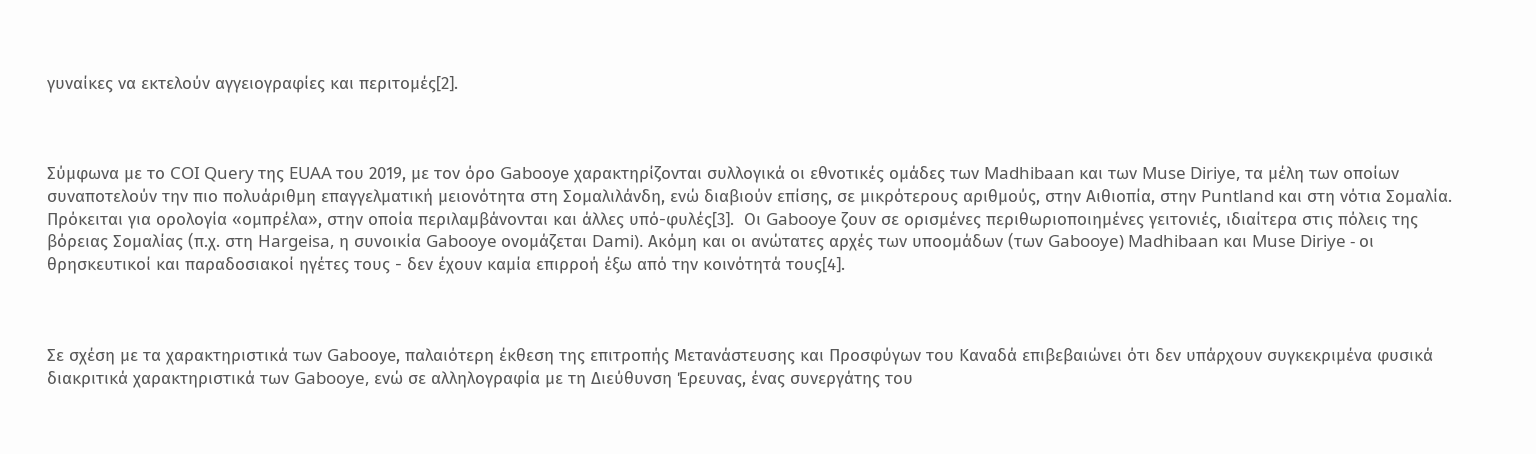γυναίκες να εκτελούν αγγειογραφίες και περιτομές[2].



Σύμφωνα με το COI Query της EUAA του 2019, με τον όρο Gaboοye χαρακτηρίζονται συλλογικά οι εθνοτικές ομάδες των Madhibaan και των Muse Diriye, τα μέλη των οποίων συναποτελούν την πιο πολυάριθμη επαγγελματική μειονότητα στη Σομαλιλάνδη, ενώ διαβιούν επίσης, σε μικρότερους αριθμούς, στην Αιθιοπία, στην Puntland και στη νότια Σομαλία. Πρόκειται για ορολογία «ομπρέλα», στην οποία περιλαμβάνονται και άλλες υπό-φυλές[3].  Οι Gabooye ζουν σε ορισμένες περιθωριοποιημένες γειτονιές, ιδιαίτερα στις πόλεις της βόρειας Σομαλίας (π.χ. στη Hargeisa, η συνοικία Gabooye ονομάζεται Dami). Ακόμη και οι ανώτατες αρχές των υποομάδων (των Gabooye) Madhibaan και Muse Diriye - οι θρησκευτικοί και παραδοσιακοί ηγέτες τους - δεν έχουν καμία επιρροή έξω από την κοινότητά τους[4].



Σε σχέση με τα χαρακτηριστικά των Gaboοye, παλαιότερη έκθεση της επιτροπής Μετανάστευσης και Προσφύγων του Καναδά επιβεβαιώνει ότι δεν υπάρχουν συγκεκριμένα φυσικά διακριτικά χαρακτηριστικά των Gabooye, ενώ σε αλληλογραφία με τη Διεύθυνση Έρευνας, ένας συνεργάτης του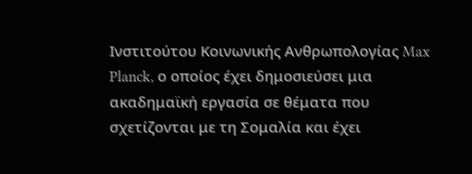Ινστιτούτου Κοινωνικής Ανθρωπολογίας Max Planck, ο οποίος έχει δημοσιεύσει μια ακαδημαϊκή εργασία σε θέματα που σχετίζονται με τη Σομαλία και έχει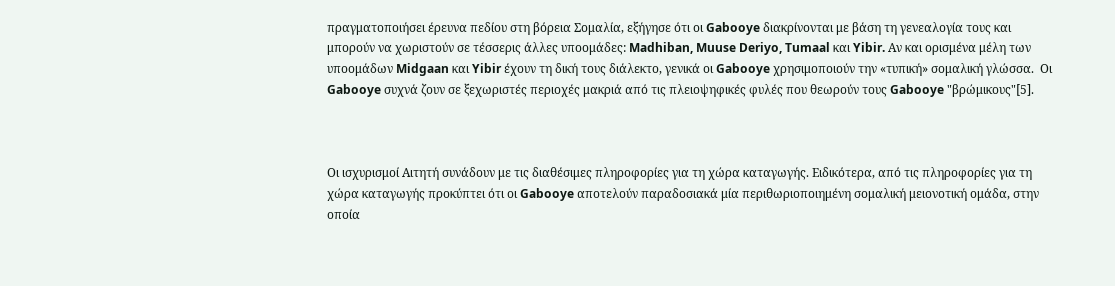πραγματοποιήσει έρευνα πεδίου στη βόρεια Σομαλία, εξήγησε ότι οι Gabooye διακρίνονται με βάση τη γενεαλογία τους και μπορούν να χωριστούν σε τέσσερις άλλες υποομάδες: Madhiban, Muuse Deriyo, Tumaal και Yibir. Αν και ορισμένα μέλη των υποομάδων Midgaan και Yibir έχουν τη δική τους διάλεκτο, γενικά οι Gabooye χρησιμοποιούν την «τυπική» σομαλική γλώσσα.  Οι Gabooye συχνά ζουν σε ξεχωριστές περιοχές μακριά από τις πλειοψηφικές φυλές που θεωρούν τους Gabooye "βρώμικους"[5].



Οι ισχυρισμοί Αιτητή συνάδουν με τις διαθέσιμες πληροφορίες για τη χώρα καταγωγής. Ειδικότερα, από τις πληροφορίες για τη χώρα καταγωγής προκύπτει ότι οι Gabooye αποτελούν παραδοσιακά μία περιθωριοποιημένη σομαλική μειονοτική ομάδα, στην οποία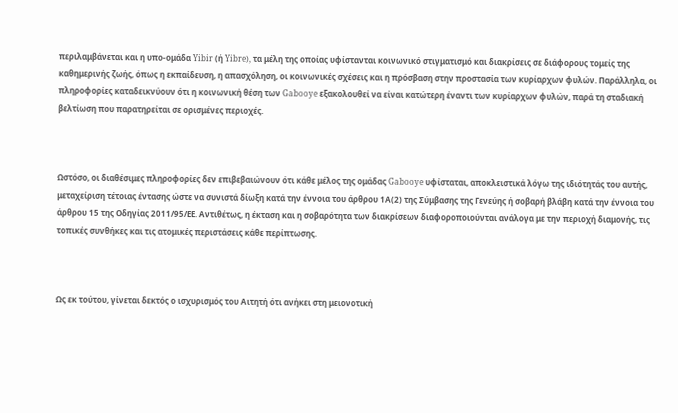περιλαμβάνεται και η υπο-ομάδα Yibir (ή Yibre), τα μέλη της οποίας υφίστανται κοινωνικό στιγματισμό και διακρίσεις σε διάφορους τομείς της καθημερινής ζωής, όπως η εκπαίδευση, η απασχόληση, οι κοινωνικές σχέσεις και η πρόσβαση στην προστασία των κυρίαρχων φυλών. Παράλληλα, οι πληροφορίες καταδεικνύουν ότι η κοινωνική θέση των Gabooye εξακολουθεί να είναι κατώτερη έναντι των κυρίαρχων φυλών, παρά τη σταδιακή βελτίωση που παρατηρείται σε ορισμένες περιοχές.



Ωστόσο, οι διαθέσιμες πληροφορίες δεν επιβεβαιώνουν ότι κάθε μέλος της ομάδας Gabooye υφίσταται, αποκλειστικά λόγω της ιδιότητάς του αυτής, μεταχείριση τέτοιας έντασης ώστε να συνιστά δίωξη κατά την έννοια του άρθρου 1Α(2) της Σύμβασης της Γενεύης ή σοβαρή βλάβη κατά την έννοια του άρθρου 15 της Οδηγίας 2011/95/ΕΕ. Αντιθέτως, η έκταση και η σοβαρότητα των διακρίσεων διαφοροποιούνται ανάλογα με την περιοχή διαμονής, τις τοπικές συνθήκες και τις ατομικές περιστάσεις κάθε περίπτωσης.



Ως εκ τούτου, γίνεται δεκτός ο ισχυρισμός του Αιτητή ότι ανήκει στη μειονοτική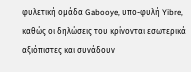φυλετική ομάδα Gabooye, υπο-φυλή Yibre, καθώς οι δηλώσεις του κρίνονται εσωτερικά αξιόπιστες και συνάδουν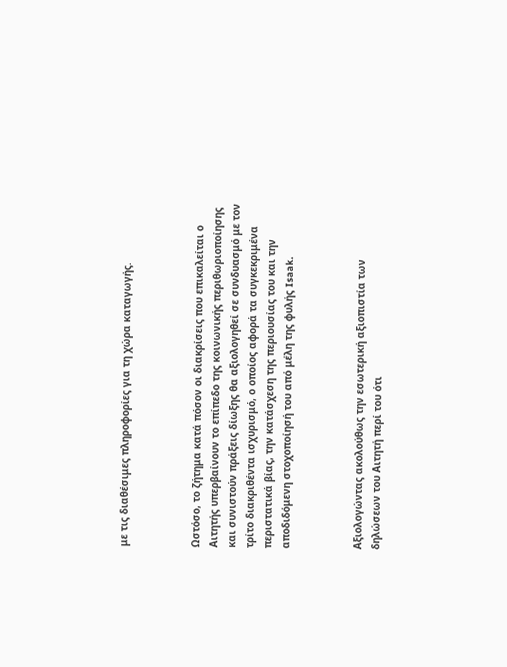με τις διαθέσιμες πληροφορίες για τη χώρα καταγωγής.



Ωστόσο, το ζήτημα κατά πόσον οι διακρίσεις που επικαλείται ο Αιτητής υπερβαίνουν το επίπεδο της κοινωνικής περιθωριοποίησης και συνιστούν πράξεις δίωξης θα αξιολογηθεί σε συνδυασμό με τον τρίτο διακριθέντα ισχυρισμό, ο οποίος αφορά τα συγκεκριμένα περιστατικά βίας, την κατάσχεση της περιουσίας του και την αποδιδόμενη στοχοποίησή του από μέλη της φυλής Isaak.



Αξιολογώντας ακολούθως την εσωτερική αξιοπιστία των δηλώσεων του Αιτητή περί του ότι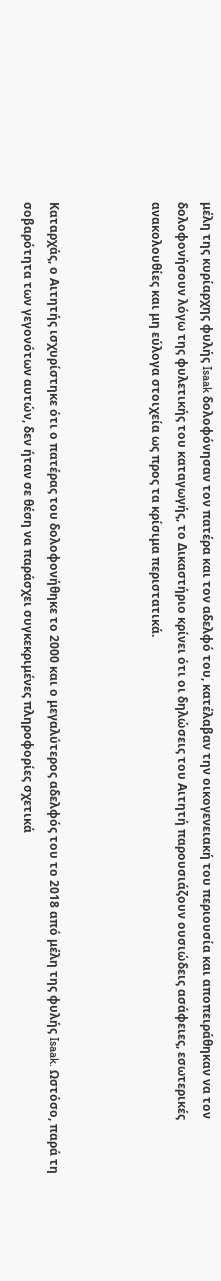μέλη της κυρίαρχης φυλής Isaak δολοφόνησαν τον πατέρα και τον αδελφό του, κατέλαβαν την οικογενειακή του περιουσία και αποπειράθηκαν να τον δολοφονήσουν λόγω της φυλετικής του καταγωγής, το Δικαστήριο κρίνει ότι οι δηλώσεις του Αιτητή παρουσιάζουν ουσιώδεις ασάφειες, εσωτερικές ανακολουθίες και μη εύλογα στοιχεία ως προς τα κρίσιμα περιστατικά.



Καταρχάς, ο Αιτητής ισχυρίστηκε ότι ο πατέρας του δολοφονήθηκε το 2000 και ο μεγαλύτερος αδελφός του το 2018 από μέλη της φυλής Isaak. Ωστόσο, παρά τη σοβαρότητα των γεγονότων αυτών, δεν ήταν σε θέση να παράσχει συγκεκριμένες πληροφορίες σχετικά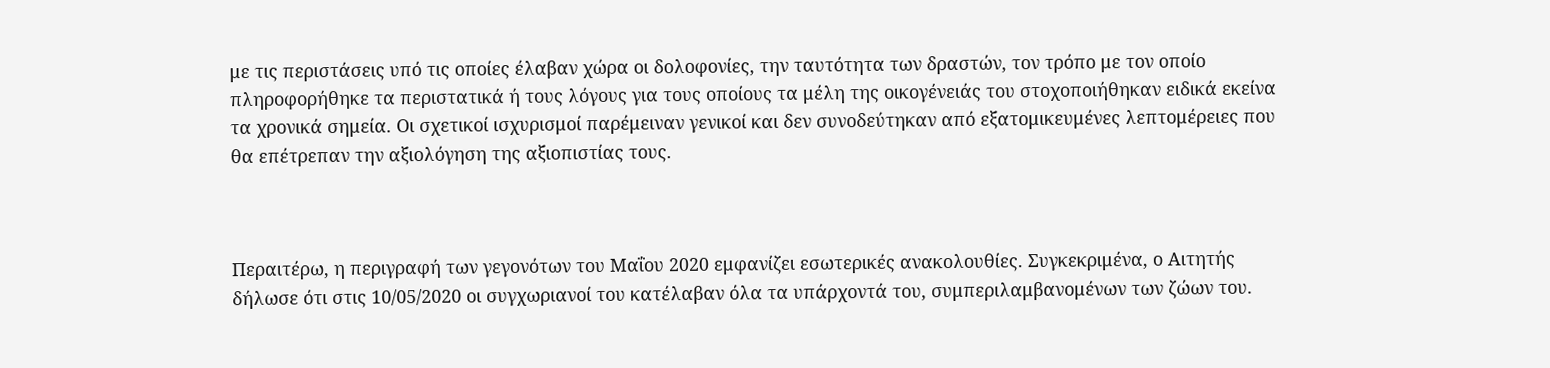με τις περιστάσεις υπό τις οποίες έλαβαν χώρα οι δολοφονίες, την ταυτότητα των δραστών, τον τρόπο με τον οποίο πληροφορήθηκε τα περιστατικά ή τους λόγους για τους οποίους τα μέλη της οικογένειάς του στοχοποιήθηκαν ειδικά εκείνα τα χρονικά σημεία. Οι σχετικοί ισχυρισμοί παρέμειναν γενικοί και δεν συνοδεύτηκαν από εξατομικευμένες λεπτομέρειες που θα επέτρεπαν την αξιολόγηση της αξιοπιστίας τους.



Περαιτέρω, η περιγραφή των γεγονότων του Μαΐου 2020 εμφανίζει εσωτερικές ανακολουθίες. Συγκεκριμένα, ο Αιτητής δήλωσε ότι στις 10/05/2020 οι συγχωριανοί του κατέλαβαν όλα τα υπάρχοντά του, συμπεριλαμβανομένων των ζώων του.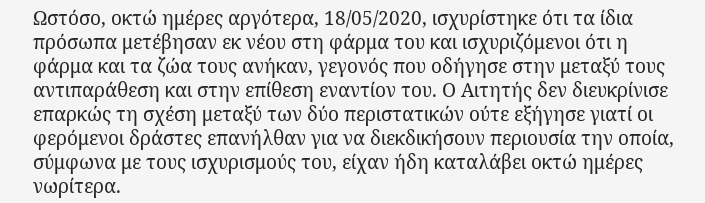Ωστόσο, οκτώ ημέρες αργότερα, 18/05/2020, ισχυρίστηκε ότι τα ίδια πρόσωπα μετέβησαν εκ νέου στη φάρμα του και ισχυριζόμενοι ότι η φάρμα και τα ζώα τους ανήκαν, γεγονός που οδήγησε στην μεταξύ τους αντιπαράθεση και στην επίθεση εναντίον του. Ο Αιτητής δεν διευκρίνισε επαρκώς τη σχέση μεταξύ των δύο περιστατικών ούτε εξήγησε γιατί οι φερόμενοι δράστες επανήλθαν για να διεκδικήσουν περιουσία την οποία, σύμφωνα με τους ισχυρισμούς του, είχαν ήδη καταλάβει οκτώ ημέρες νωρίτερα.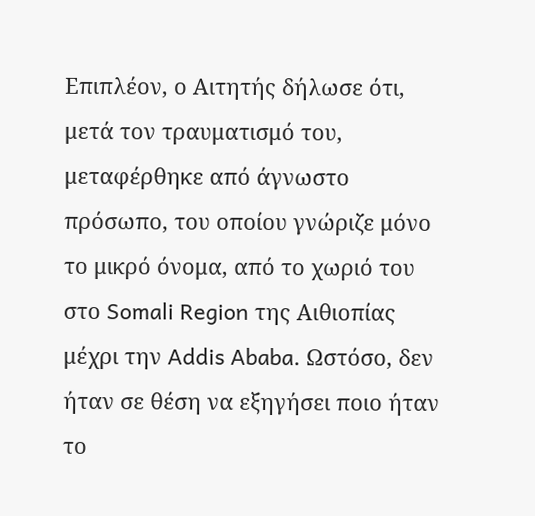Επιπλέον, ο Αιτητής δήλωσε ότι, μετά τον τραυματισμό του, μεταφέρθηκε από άγνωστο πρόσωπο, του οποίου γνώριζε μόνο το μικρό όνομα, από το χωριό του στο Somali Region της Αιθιοπίας μέχρι την Addis Ababa. Ωστόσο, δεν ήταν σε θέση να εξηγήσει ποιο ήταν το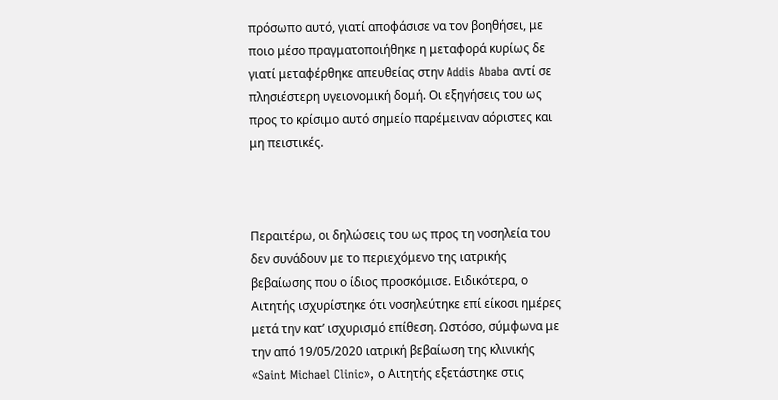πρόσωπο αυτό, γιατί αποφάσισε να τον βοηθήσει, με ποιο μέσο πραγματοποιήθηκε η μεταφορά κυρίως δε γιατί μεταφέρθηκε απευθείας στην Addis Ababa αντί σε πλησιέστερη υγειονομική δομή. Οι εξηγήσεις του ως προς το κρίσιμο αυτό σημείο παρέμειναν αόριστες και μη πειστικές.



Περαιτέρω, οι δηλώσεις του ως προς τη νοσηλεία του δεν συνάδουν με το περιεχόμενο της ιατρικής βεβαίωσης που ο ίδιος προσκόμισε. Ειδικότερα, ο Αιτητής ισχυρίστηκε ότι νοσηλεύτηκε επί είκοσι ημέρες μετά την κατ’ ισχυρισμό επίθεση. Ωστόσο, σύμφωνα με την από 19/05/2020 ιατρική βεβαίωση της κλινικής «Saint Michael Clinic», ο Αιτητής εξετάστηκε στις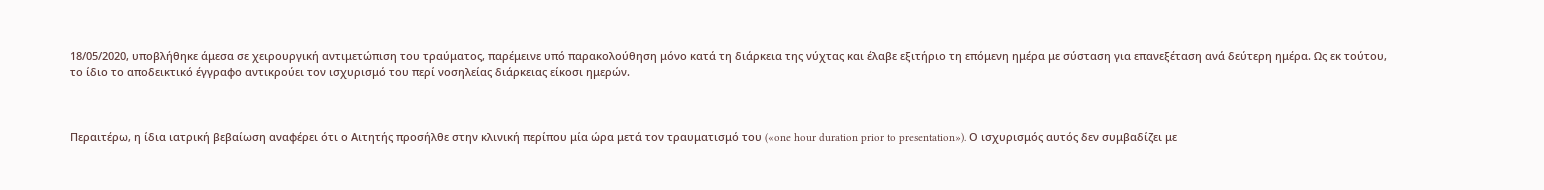18/05/2020, υποβλήθηκε άμεσα σε χειρουργική αντιμετώπιση του τραύματος, παρέμεινε υπό παρακολούθηση μόνο κατά τη διάρκεια της νύχτας και έλαβε εξιτήριο τη επόμενη ημέρα με σύσταση για επανεξέταση ανά δεύτερη ημέρα. Ως εκ τούτου, το ίδιο το αποδεικτικό έγγραφο αντικρούει τον ισχυρισμό του περί νοσηλείας διάρκειας είκοσι ημερών.



Περαιτέρω, η ίδια ιατρική βεβαίωση αναφέρει ότι ο Αιτητής προσήλθε στην κλινική περίπου μία ώρα μετά τον τραυματισμό του («one hour duration prior to presentation»). Ο ισχυρισμός αυτός δεν συμβαδίζει με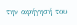την αφήγησή του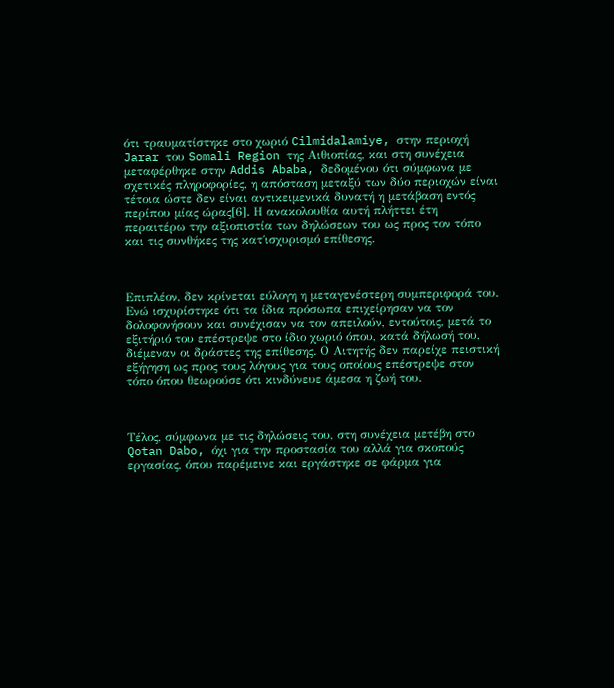ότι τραυματίστηκε στο χωριό Cilmidalamiye, στην περιοχή Jarar του Somali Region της Αιθιοπίας, και στη συνέχεια μεταφέρθηκε στην Addis Ababa, δεδομένου ότι σύμφωνα με σχετικές πληροφορίες, η απόσταση μεταξύ των δύο περιοχών είναι τέτοια ώστε δεν είναι αντικειμενικά δυνατή η μετάβαση εντός περίπου μίας ώρας[6]. Η ανακολουθία αυτή πλήττει έτη περαιτέρω την αξιοπιστία των δηλώσεων του ως προς τον τόπο και τις συνθήκες της κατ΄ισχυρισμό επίθεσης.



Επιπλέον, δεν κρίνεται εύλογη η μεταγενέστερη συμπεριφορά του. Ενώ ισχυρίστηκε ότι τα ίδια πρόσωπα επιχείρησαν να τον δολοφονήσουν και συνέχισαν να τον απειλούν, εντούτοις, μετά το εξιτήριό του επέστρεψε στο ίδιο χωριό όπου, κατά δήλωσή του, διέμεναν οι δράστες της επίθεσης. Ο Αιτητής δεν παρείχε πειστική εξήγηση ως προς τους λόγους για τους οποίους επέστρεψε στον τόπο όπου θεωρούσε ότι κινδύνευε άμεσα η ζωή του.



Τέλος, σύμφωνα με τις δηλώσεις του, στη συνέχεια μετέβη στο Qotan Dabo, όχι για την προστασία του αλλά για σκοπούς εργασίας, όπου παρέμεινε και εργάστηκε σε φάρμα για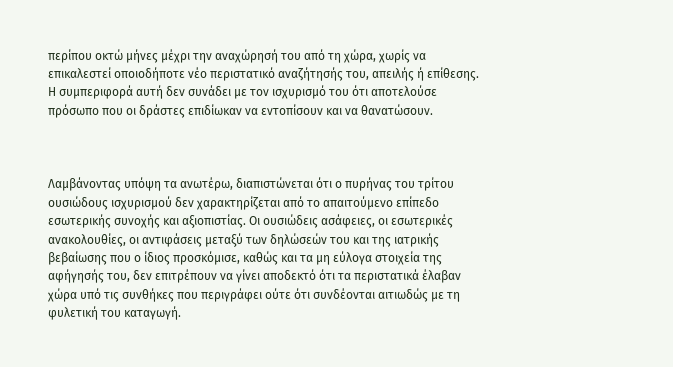περίπου οκτώ μήνες μέχρι την αναχώρησή του από τη χώρα, χωρίς να επικαλεστεί οποιοδήποτε νέο περιστατικό αναζήτησής του, απειλής ή επίθεσης. Η συμπεριφορά αυτή δεν συνάδει με τον ισχυρισμό του ότι αποτελούσε πρόσωπο που οι δράστες επιδίωκαν να εντοπίσουν και να θανατώσουν.



Λαμβάνοντας υπόψη τα ανωτέρω, διαπιστώνεται ότι ο πυρήνας του τρίτου ουσιώδους ισχυρισμού δεν χαρακτηρίζεται από το απαιτούμενο επίπεδο εσωτερικής συνοχής και αξιοπιστίας. Οι ουσιώδεις ασάφειες, οι εσωτερικές ανακολουθίες, οι αντιφάσεις μεταξύ των δηλώσεών του και της ιατρικής βεβαίωσης που ο ίδιος προσκόμισε, καθώς και τα μη εύλογα στοιχεία της αφήγησής του, δεν επιτρέπουν να γίνει αποδεκτό ότι τα περιστατικά έλαβαν χώρα υπό τις συνθήκες που περιγράφει ούτε ότι συνδέονται αιτιωδώς με τη φυλετική του καταγωγή.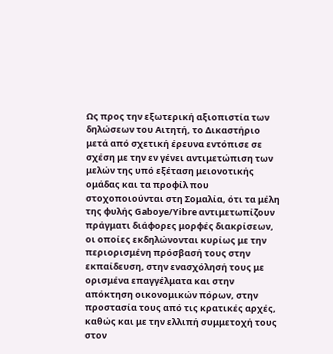Ως προς την εξωτερική αξιοπιστία των δηλώσεων του Αιτητή, το Δικαστήριο μετά από σχετική έρευνα εντόπισε σε σχέση με την εν γένει αντιμετώπιση των μελών της υπό εξέταση μειονοτικής ομάδας και τα προφίλ που στοχοποιούνται στη Σομαλία, ότι τα μέλη της φυλής Gaboye/Yibre αντιμετωπίζουν πράγματι διάφορες μορφές διακρίσεων, οι οποίες εκδηλώνονται κυρίως με την περιορισμένη πρόσβασή τους στην εκπαίδευση, στην ενασχόλησή τους με ορισμένα επαγγέλματα και στην απόκτηση οικονομικών πόρων, στην προστασία τους από τις κρατικές αρχές, καθώς και με την ελλιπή συμμετοχή τους στον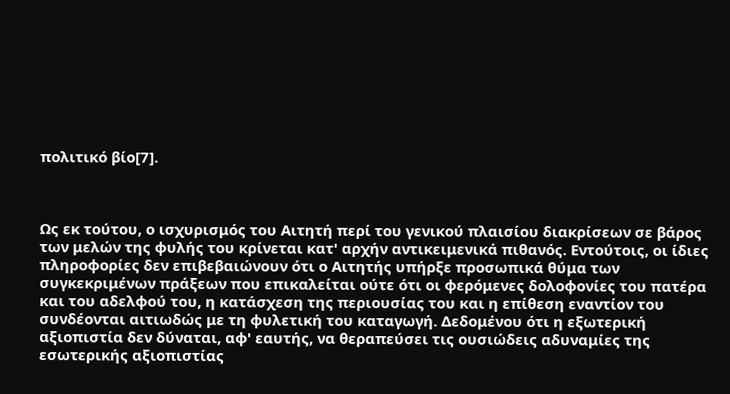πολιτικό βίο[7].



Ως εκ τούτου, ο ισχυρισμός του Αιτητή περί του γενικού πλαισίου διακρίσεων σε βάρος των μελών της φυλής του κρίνεται κατ' αρχήν αντικειμενικά πιθανός. Εντούτοις, οι ίδιες πληροφορίες δεν επιβεβαιώνουν ότι ο Αιτητής υπήρξε προσωπικά θύμα των συγκεκριμένων πράξεων που επικαλείται ούτε ότι οι φερόμενες δολοφονίες του πατέρα και του αδελφού του, η κατάσχεση της περιουσίας του και η επίθεση εναντίον του συνδέονται αιτιωδώς με τη φυλετική του καταγωγή. Δεδομένου ότι η εξωτερική αξιοπιστία δεν δύναται, αφ' εαυτής, να θεραπεύσει τις ουσιώδεις αδυναμίες της εσωτερικής αξιοπιστίας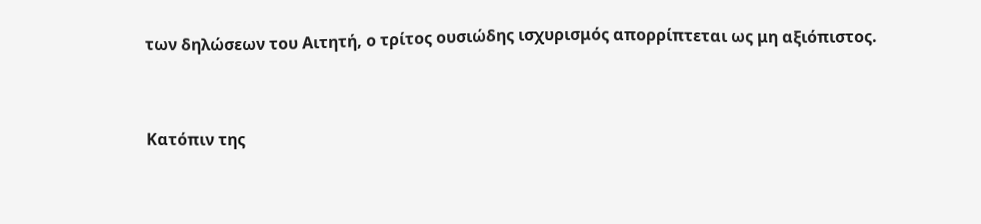των δηλώσεων του Αιτητή, ο τρίτος ουσιώδης ισχυρισμός απορρίπτεται ως μη αξιόπιστος.



Κατόπιν της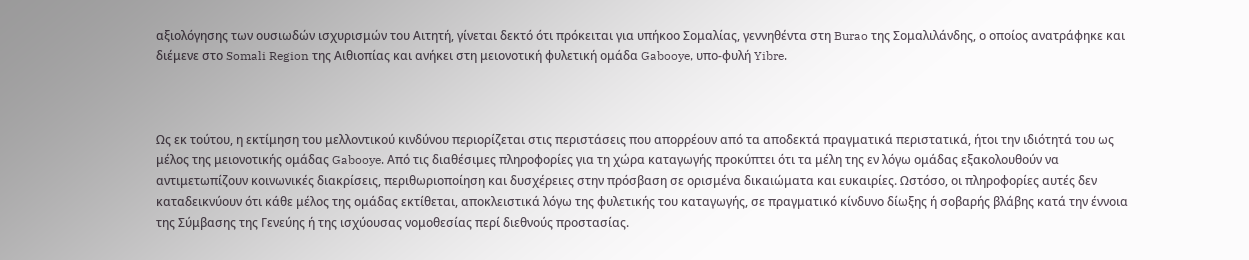αξιολόγησης των ουσιωδών ισχυρισμών του Αιτητή, γίνεται δεκτό ότι πρόκειται για υπήκοο Σομαλίας, γεννηθέντα στη Burao της Σομαλιλάνδης, ο οποίος ανατράφηκε και διέμενε στο Somali Region της Αιθιοπίας και ανήκει στη μειονοτική φυλετική ομάδα Gabooye, υπο-φυλή Yibre.



Ως εκ τούτου, η εκτίμηση του μελλοντικού κινδύνου περιορίζεται στις περιστάσεις που απορρέουν από τα αποδεκτά πραγματικά περιστατικά, ήτοι την ιδιότητά του ως μέλος της μειονοτικής ομάδας Gabooye. Από τις διαθέσιμες πληροφορίες για τη χώρα καταγωγής προκύπτει ότι τα μέλη της εν λόγω ομάδας εξακολουθούν να αντιμετωπίζουν κοινωνικές διακρίσεις, περιθωριοποίηση και δυσχέρειες στην πρόσβαση σε ορισμένα δικαιώματα και ευκαιρίες. Ωστόσο, οι πληροφορίες αυτές δεν καταδεικνύουν ότι κάθε μέλος της ομάδας εκτίθεται, αποκλειστικά λόγω της φυλετικής του καταγωγής, σε πραγματικό κίνδυνο δίωξης ή σοβαρής βλάβης κατά την έννοια της Σύμβασης της Γενεύης ή της ισχύουσας νομοθεσίας περί διεθνούς προστασίας.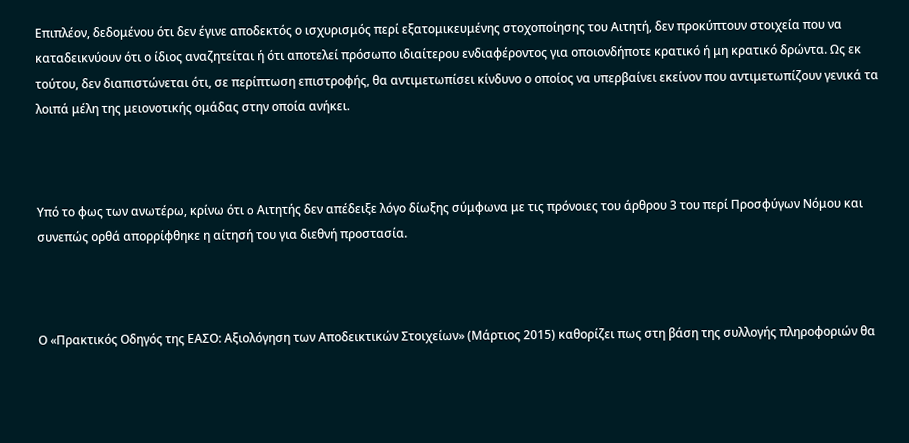Επιπλέον, δεδομένου ότι δεν έγινε αποδεκτός ο ισχυρισμός περί εξατομικευμένης στοχοποίησης του Αιτητή, δεν προκύπτουν στοιχεία που να καταδεικνύουν ότι ο ίδιος αναζητείται ή ότι αποτελεί πρόσωπο ιδιαίτερου ενδιαφέροντος για οποιονδήποτε κρατικό ή μη κρατικό δρώντα. Ως εκ τούτου, δεν διαπιστώνεται ότι, σε περίπτωση επιστροφής, θα αντιμετωπίσει κίνδυνο ο οποίος να υπερβαίνει εκείνον που αντιμετωπίζουν γενικά τα λοιπά μέλη της μειονοτικής ομάδας στην οποία ανήκει.



Υπό το φως των ανωτέρω, κρίνω ότι o Αιτητής δεν απέδειξε λόγο δίωξης σύμφωνα με τις πρόνοιες του άρθρου 3 του περί Προσφύγων Νόμου και συνεπώς ορθά απορρίφθηκε η αίτησή του για διεθνή προστασία.



Ο «Πρακτικός Οδηγός της ΕΑΣΟ: Αξιολόγηση των Αποδεικτικών Στοιχείων» (Μάρτιος 2015) καθορίζει πως στη βάση της συλλογής πληροφοριών θα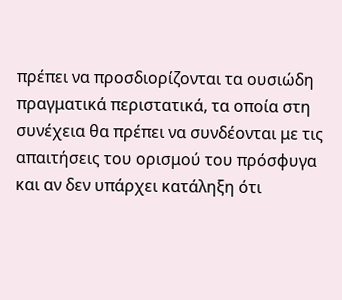πρέπει να προσδιορίζονται τα ουσιώδη πραγματικά περιστατικά, τα οποία στη συνέχεια θα πρέπει να συνδέονται με τις απαιτήσεις του ορισμού του πρόσφυγα και αν δεν υπάρχει κατάληξη ότι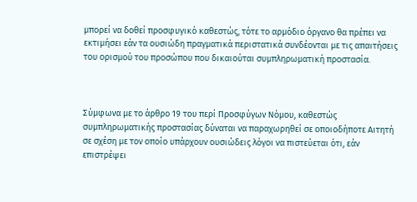μπορεί να δοθεί προσφυγικό καθεστώς, τότε το αρμόδιο όργανο θα πρέπει να εκτιμήσει εάν τα ουσιώδη πραγματικά περιστατικά συνδέονται με τις απαιτήσεις του ορισμού του προσώπου που δικαιούται συμπληρωματική προστασία.



Σύμφωνα με το άρθρο 19 του περί Προσφύγων Νόμου, καθεστώς συμπληρωματικής προστασίας δύναται να παραχωρηθεί σε οποιοδήποτε Αιτητή σε σχέση με τον οποίο υπάρχουν ουσιώδεις λόγοι να πιστεύεται ότι, εάν επιστρέψει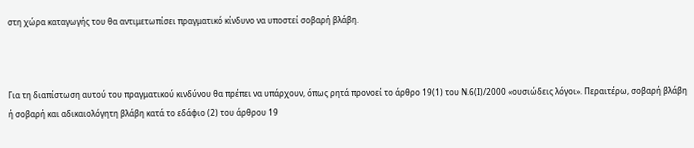στη χώρα καταγωγής του θα αντιμετωπίσει πραγματικό κίνδυνο να υποστεί σοβαρή βλάβη.



Για τη διαπίστωση αυτού του πραγματικού κινδύνου θα πρέπει να υπάρχουν, όπως ρητά προνοεί το άρθρο 19(1) του Ν.6(Ι)/2000 «ουσιώδεις λόγοι». Περαιτέρω, σοβαρή βλάβη ή σοβαρή και αδικαιολόγητη βλάβη κατά το εδάφιο (2) του άρθρου 19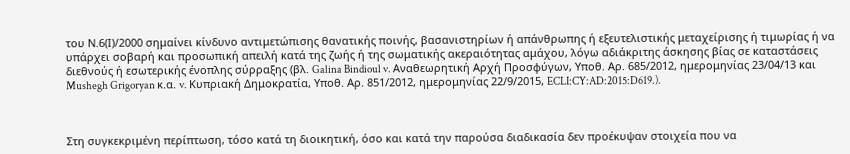του Ν.6(Ι)/2000 σημαίνει κίνδυνο αντιμετώπισης θανατικής ποινής, βασανιστηρίων ή απάνθρωπης ή εξευτελιστικής μεταχείρισης ή τιμωρίας ή να υπάρχει σοβαρή και προσωπική απειλή κατά της ζωής ή της σωματικής ακεραιότητας αμάχου, λόγω αδιάκριτης άσκησης βίας σε καταστάσεις διεθνούς ή εσωτερικής ένοπλης σύρραξης (βλ. Galina Bindioul v. Αναθεωρητική Αρχή Προσφύγων, Υποθ. Αρ. 685/2012, ημερομηνίας 23/04/13 και Mushegh Grigoryan κ.α. v. Κυπριακή Δημοκρατία, Υποθ. Αρ. 851/2012, ημερομηνίας 22/9/2015, ECLI:CY:AD:2015:D619.).



Στη συγκεκριμένη περίπτωση, τόσο κατά τη διοικητική, όσο και κατά την παρούσα διαδικασία δεν προέκυψαν στοιχεία που να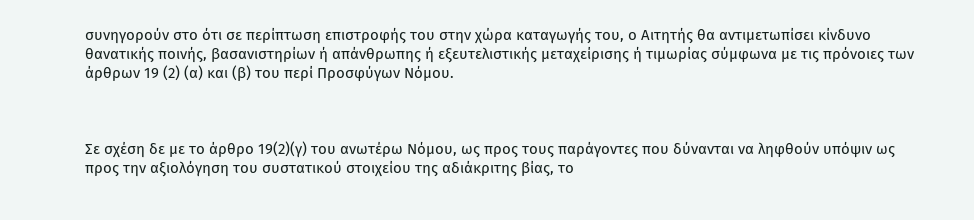συνηγορούν στο ότι σε περίπτωση επιστροφής του στην χώρα καταγωγής του, ο Αιτητής θα αντιμετωπίσει κίνδυνο θανατικής ποινής, βασανιστηρίων ή απάνθρωπης ή εξευτελιστικής μεταχείρισης ή τιμωρίας σύμφωνα με τις πρόνοιες των άρθρων 19 (2) (α) και (β) του περί Προσφύγων Νόμου.



Σε σχέση δε με το άρθρο 19(2)(γ) του ανωτέρω Νόμου, ως προς τους παράγοντες που δύνανται να ληφθούν υπόψιν ως προς την αξιολόγηση του συστατικού στοιχείου της αδιάκριτης βίας, το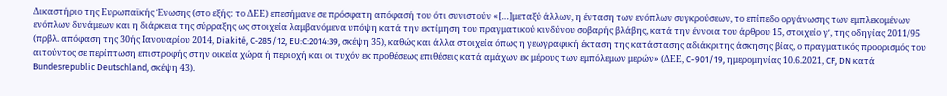Δικαστήριο της Ευρωπαϊκής Ένωσης (στο εξής: το ΔΕΕ) επεσήμανε σε πρόσφατη απόφασή του ότι συνιστούν «[…]μεταξύ άλλων, η ένταση των ενόπλων συγκρούσεων, το επίπεδο οργάνωσης των εμπλεκομένων ενόπλων δυνάμεων και η διάρκεια της σύρραξης ως στοιχεία λαμβανόμενα υπόψη κατά την εκτίμηση του πραγματικού κινδύνου σοβαρής βλάβης, κατά την έννοια του άρθρου 15, στοιχείο γʹ, της οδηγίας 2011/95 (πρβλ. απόφαση της 30ής Ιανουαρίου 2014, Diakité, C‑285/12, EU:C:2014:39, σκέψη 35), καθώς και άλλα στοιχεία όπως η γεωγραφική έκταση της κατάστασης αδιάκριτης άσκησης βίας, ο πραγματικός προορισμός του αιτούντος σε περίπτωση επιστροφής στην οικεία χώρα ή περιοχή και οι τυχόν εκ προθέσεως επιθέσεις κατά αμάχων εκ μέρους των εμπόλεμων μερών» (ΔΕΕ, C-901/19, ημερομηνίας 10.6.2021, CF, DN κατά Bundesrepublic Deutschland, σκέψη 43).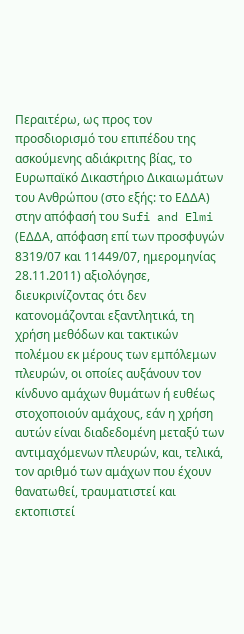Περαιτέρω, ως προς τον προσδιορισμό του επιπέδου της ασκούμενης αδιάκριτης βίας, το Ευρωπαϊκό Δικαστήριο Δικαιωμάτων του Ανθρώπου (στο εξής: το ΕΔΔΑ) στην απόφασή του Sufi and Elmi (ΕΔΔΑ, απόφαση επί των προσφυγών 8319/07 και 11449/07, ημερομηνίας 28.11.2011) αξιολόγησε, διευκρινίζοντας ότι δεν κατονομάζονται εξαντλητικά, τη χρήση μεθόδων και τακτικών πολέμου εκ μέρους των εμπόλεμων πλευρών, οι οποίες αυξάνουν τον κίνδυνο αμάχων θυμάτων ή ευθέως στοχοποιούν αμάχους, εάν η χρήση αυτών είναι διαδεδομένη μεταξύ των αντιμαχόμενων πλευρών, και, τελικά, τον αριθμό των αμάχων που έχουν θανατωθεί, τραυματιστεί και εκτοπιστεί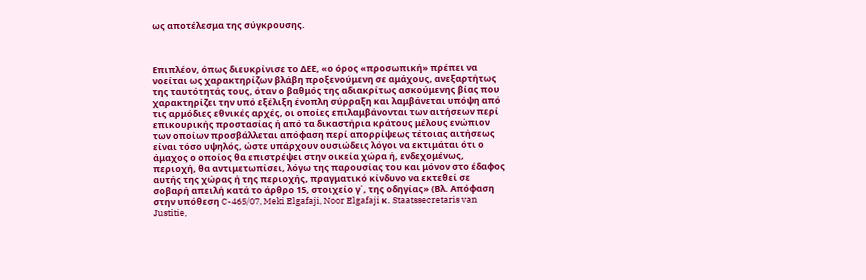ως αποτέλεσμα της σύγκρουσης.



Επιπλέον, όπως διευκρίνισε το ΔΕΕ, «ο όρος «προσωπική» πρέπει να νοείται ως χαρακτηρίζων βλάβη προξενούμενη σε αμάχους, ανεξαρτήτως της ταυτότητάς τους, όταν ο βαθμός της αδιακρίτως ασκούμενης βίας που χαρακτηρίζει την υπό εξέλιξη ένοπλη σύρραξη και λαμβάνεται υπόψη από τις αρμόδιες εθνικές αρχές, οι οποίες επιλαμβάνονται των αιτήσεων περί επικουρικής προστασίας ή από τα δικαστήρια κράτους μέλους ενώπιον των οποίων προσβάλλεται απόφαση περί απορρίψεως τέτοιας αιτήσεως είναι τόσο υψηλός, ώστε υπάρχουν ουσιώδεις λόγοι να εκτιμάται ότι ο άμαχος ο οποίος θα επιστρέψει στην οικεία χώρα ή, ενδεχομένως, περιοχή, θα αντιμετωπίσει, λόγω της παρουσίας του και μόνον στο έδαφος αυτής της χώρας ή της περιοχής, πραγματικό κίνδυνο να εκτεθεί σε σοβαρή απειλή κατά το άρθρο 15, στοιχείο γ΄, της οδηγίας» (Βλ. Απόφαση στην υπόθεση C-465/07, Meki Elgafaji, Noor Elgafaji κ. Staatssecretaris van Justitie,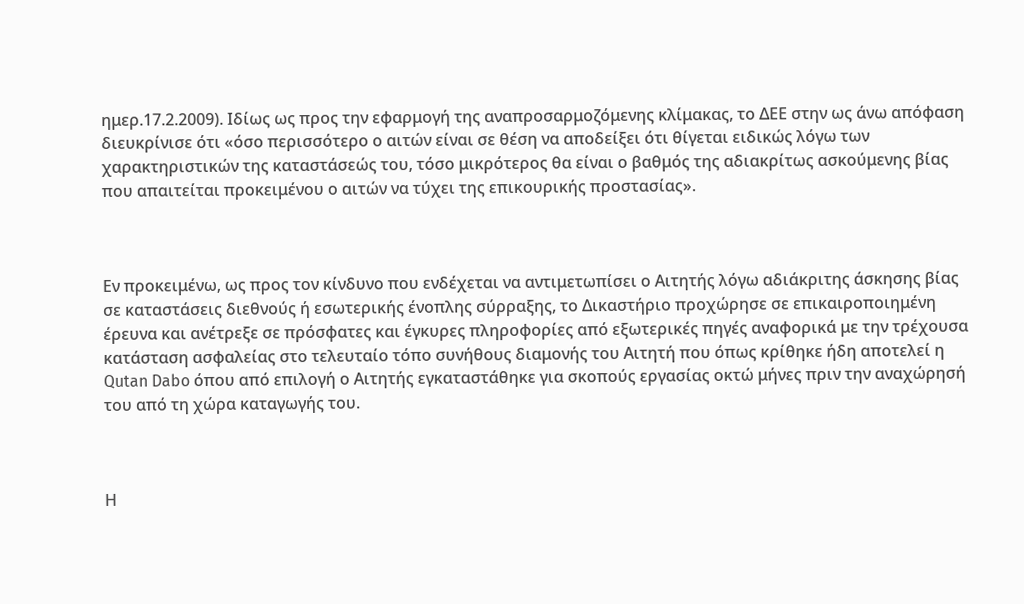ημερ.17.2.2009). Ιδίως ως προς την εφαρμογή της αναπροσαρμοζόμενης κλίμακας, το ΔΕΕ στην ως άνω απόφαση διευκρίνισε ότι «όσο περισσότερο ο αιτών είναι σε θέση να αποδείξει ότι θίγεται ειδικώς λόγω των χαρακτηριστικών της καταστάσεώς του, τόσο μικρότερος θα είναι ο βαθμός της αδιακρίτως ασκούμενης βίας που απαιτείται προκειμένου ο αιτών να τύχει της επικουρικής προστασίας».



Εν προκειμένω, ως προς τον κίνδυνο που ενδέχεται να αντιμετωπίσει ο Αιτητής λόγω αδιάκριτης άσκησης βίας σε καταστάσεις διεθνούς ή εσωτερικής ένοπλης σύρραξης, το Δικαστήριο προχώρησε σε επικαιροποιημένη έρευνα και ανέτρεξε σε πρόσφατες και έγκυρες πληροφορίες από εξωτερικές πηγές αναφορικά με την τρέχουσα κατάσταση ασφαλείας στο τελευταίο τόπο συνήθους διαμονής του Αιτητή που όπως κρίθηκε ήδη αποτελεί η Qutan Dabo όπου από επιλογή ο Αιτητής εγκαταστάθηκε για σκοπούς εργασίας οκτώ μήνες πριν την αναχώρησή του από τη χώρα καταγωγής του.



Η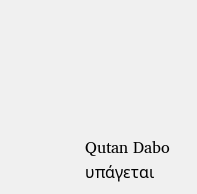Qutan Dabo υπάγεται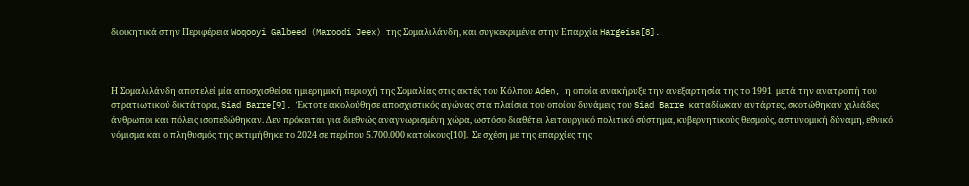διοικητικά στην Περιφέρεια Woqooyi Galbeed (Maroodi Jeex) της Σομαλιλάνδη, και συγκεκριμένα στην Επαρχία Hargeisa[8].



Η Σομαλιλάνδη αποτελεί μία αποσχισθείσα ημιερημική περιοχή της Σομαλίας στις ακτές του Κόλπου Aden, η οποία ανακήρυξε την ανεξαρτησία της το 1991  μετά την ανατροπή του στρατιωτικού δικτάτορα, Siad Barre[9]. Έκτοτε ακολούθησε αποσχιστικός αγώνας στα πλαίσια του οποίου δυνάμεις του Siad Barre καταδίωκαν αντάρτες, σκοτώθηκαν χιλιάδες άνθρωποι και πόλεις ισοπεδώθηκαν. Δεν πρόκειται για διεθνώς αναγνωρισμένη χώρα, ωστόσο διαθέτει λειτουργικό πολιτικό σύστημα, κυβερνητικούς θεσμούς, αστυνομική δύναμη, εθνικό νόμισμα και ο πληθυσμός της εκτιμήθηκε το 2024 σε περίπου 5.700.000 κατοίκους[10].  Σε σχέση με της επαρχίες της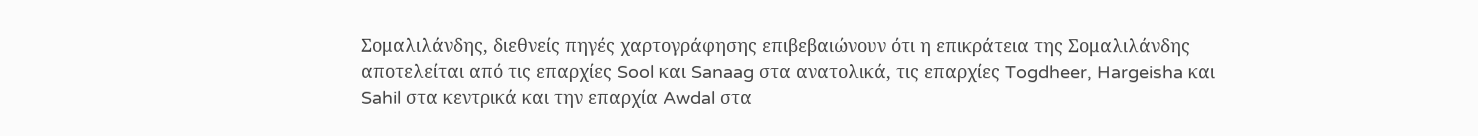Σομαλιλάνδης, διεθνείς πηγές χαρτογράφησης επιβεβαιώνουν ότι η επικράτεια της Σομαλιλάνδης αποτελείται από τις επαρχίες Sool και Sanaag στα ανατολικά, τις επαρχίες Togdheer, Hargeisha και Sahil στα κεντρικά και την επαρχία Awdal στα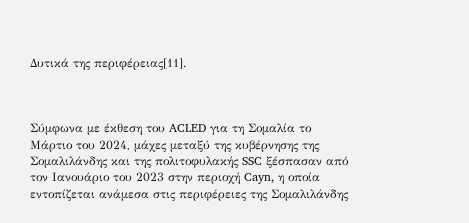Δυτικά της περιφέρειας[11].



Σύμφωνα με έκθεση του ACLED για τη Σομαλία το Μάρτιο του 2024, μάχες μεταξύ της κυβέρνησης της Σομαλιλάνδης και της πολιτοφυλακής SSC ξέσπασαν από τον Ιανουάριο του 2023 στην περιοχή Cayn, η οποία εντοπίζεται ανάμεσα στις περιφέρειες της Σομαλιλάνδης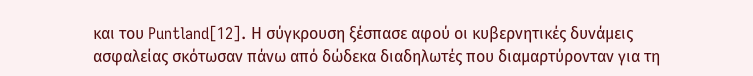και του Puntland[12]. Η σύγκρουση ξέσπασε αφού οι κυβερνητικές δυνάμεις ασφαλείας σκότωσαν πάνω από δώδεκα διαδηλωτές που διαμαρτύρονταν για τη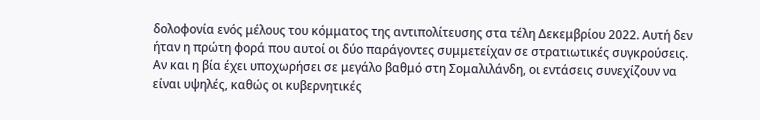δολοφονία ενός μέλους του κόμματος της αντιπολίτευσης στα τέλη Δεκεμβρίου 2022. Αυτή δεν ήταν η πρώτη φορά που αυτοί οι δύο παράγοντες συμμετείχαν σε στρατιωτικές συγκρούσεις. Αν και η βία έχει υποχωρήσει σε μεγάλο βαθμό στη Σομαλιλάνδη, οι εντάσεις συνεχίζουν να είναι υψηλές, καθώς οι κυβερνητικές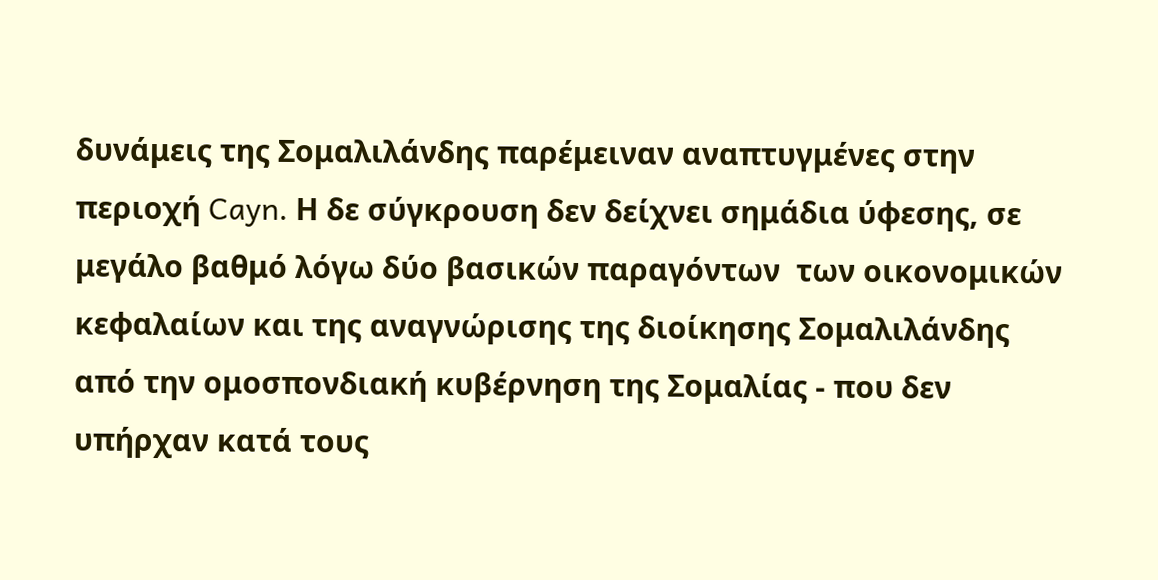δυνάμεις της Σομαλιλάνδης παρέμειναν αναπτυγμένες στην περιοχή Cayn. Η δε σύγκρουση δεν δείχνει σημάδια ύφεσης, σε μεγάλο βαθμό λόγω δύο βασικών παραγόντων  των οικονομικών κεφαλαίων και της αναγνώρισης της διοίκησης Σομαλιλάνδης από την ομοσπονδιακή κυβέρνηση της Σομαλίας - που δεν υπήρχαν κατά τους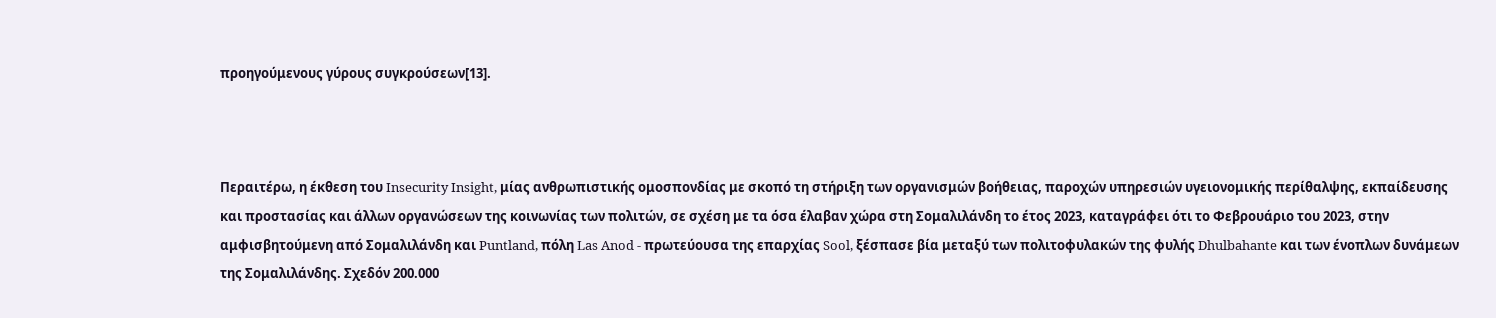προηγούμενους γύρους συγκρούσεων[13].



Περαιτέρω, η έκθεση του Insecurity Insight, μίας ανθρωπιστικής ομοσπονδίας με σκοπό τη στήριξη των οργανισμών βοήθειας, παροχών υπηρεσιών υγειονομικής περίθαλψης, εκπαίδευσης και προστασίας και άλλων οργανώσεων της κοινωνίας των πολιτών, σε σχέση με τα όσα έλαβαν χώρα στη Σομαλιλάνδη το έτος 2023, καταγράφει ότι το Φεβρουάριο του 2023, στην αμφισβητούμενη από Σομαλιλάνδη και Puntland, πόλη Las Anod - πρωτεύουσα της επαρχίας Sool, ξέσπασε βία μεταξύ των πολιτοφυλακών της φυλής Dhulbahante και των ένοπλων δυνάμεων της Σομαλιλάνδης. Σχεδόν 200.000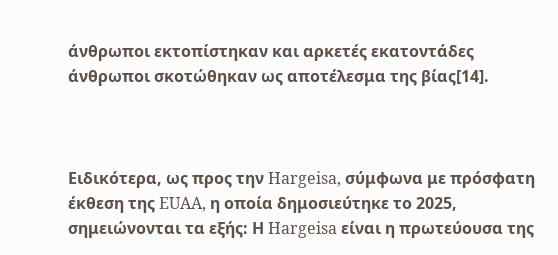άνθρωποι εκτοπίστηκαν και αρκετές εκατοντάδες άνθρωποι σκοτώθηκαν ως αποτέλεσμα της βίας[14].



Ειδικότερα, ως προς την Hargeisa, σύμφωνα με πρόσφατη έκθεση της EUAA, η οποία δημοσιεύτηκε το 2025, σημειώνονται τα εξής: Η Hargeisa είναι η πρωτεύουσα της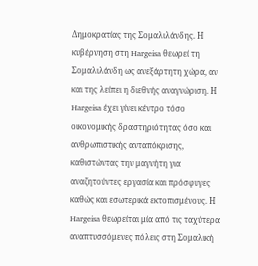Δημοκρατίας της Σομαλιλάνδης. Η κυβέρνηση στη Hargeisa θεωρεί τη Σομαλιλάνδη ως ανεξάρτητη χώρα, αν και της λείπει η διεθνής αναγνώριση. Η Hargeisa έχει γίνει κέντρο τόσο οικονομικής δραστηριότητας όσο και ανθρωπιστικής ανταπόκρισης, καθιστώντας την μαγνήτη για αναζητούντες εργασία και πρόσφυγες καθώς και εσωτερικά εκτοπισμένους. Η Hargeisa θεωρείται μία από τις ταχύτερα αναπτυσσόμενες πόλεις στη Σομαλική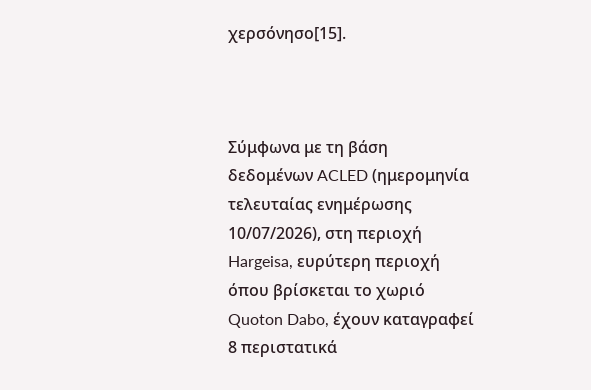χερσόνησο[15].



Σύμφωνα με τη βάση δεδομένων ACLED (ημερομηνία τελευταίας ενημέρωσης 10/07/2026), στη περιοχή Hargeisa, ευρύτερη περιοχή όπου βρίσκεται το χωριό  Quoton Dabo, έχουν καταγραφεί 8 περιστατικά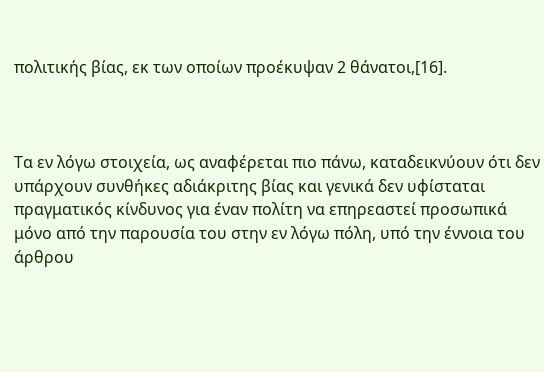πολιτικής βίας, εκ των οποίων προέκυψαν 2 θάνατοι,[16].



Τα εν λόγω στοιχεία, ως αναφέρεται πιο πάνω, καταδεικνύουν ότι δεν υπάρχουν συνθήκες αδιάκριτης βίας και γενικά δεν υφίσταται πραγματικός κίνδυνος για έναν πολίτη να επηρεαστεί προσωπικά μόνο από την παρουσία του στην εν λόγω πόλη, υπό την έννοια του άρθρου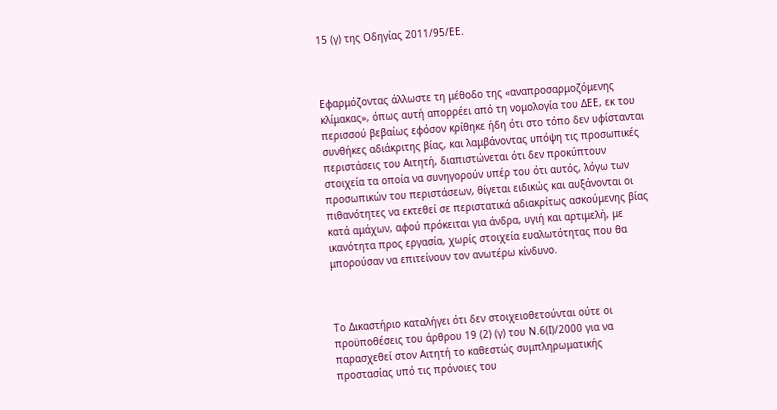15 (γ) της Οδηγίας 2011/95/ΕΕ.



Εφαρμόζοντας άλλωστε τη μέθοδο της «αναπροσαρμοζόμενης κλίμακας», όπως αυτή απορρέει από τη νομολογία του ΔΕΕ, εκ του περισσού βεβαίως εφόσον κρίθηκε ήδη ότι στο τόπο δεν υφίστανται συνθήκες αδιάκριτης βίας, και λαμβάνοντας υπόψη τις προσωπικές περιστάσεις του Αιτητή, διαπιστώνεται ότι δεν προκύπτουν στοιχεία τα οποία να συνηγορούν υπέρ του ότι αυτός, λόγω των προσωπικών του περιστάσεων, θίγεται ειδικώς και αυξάνονται οι πιθανότητες να εκτεθεί σε περιστατικά αδιακρίτως ασκούμενης βίας κατά αμάχων, αφού πρόκειται για άνδρα, υγιή και αρτιμελή, με ικανότητα προς εργασία, χωρίς στοιχεία ευαλωτότητας που θα μπορούσαν να επιτείνουν τον ανωτέρω κίνδυνο.



Το Δικαστήριο καταλήγει ότι δεν στοιχειοθετούνται ούτε οι προϋποθέσεις του άρθρου 19 (2) (γ) του Ν.6(Ι)/2000 για να παρασχεθεί στον Αιτητή το καθεστώς συμπληρωματικής προστασίας υπό τις πρόνοιες του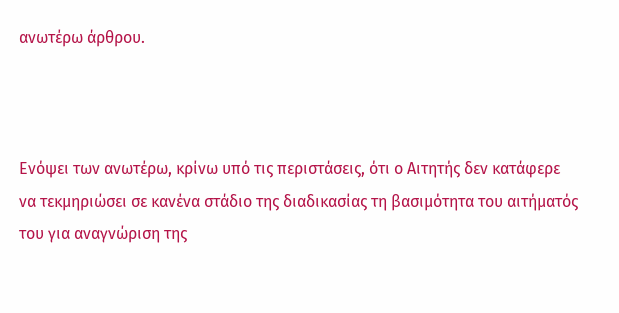ανωτέρω άρθρου.



Ενόψει των ανωτέρω, κρίνω υπό τις περιστάσεις, ότι ο Αιτητής δεν κατάφερε να τεκμηριώσει σε κανένα στάδιο της διαδικασίας τη βασιμότητα του αιτήματός του για αναγνώριση της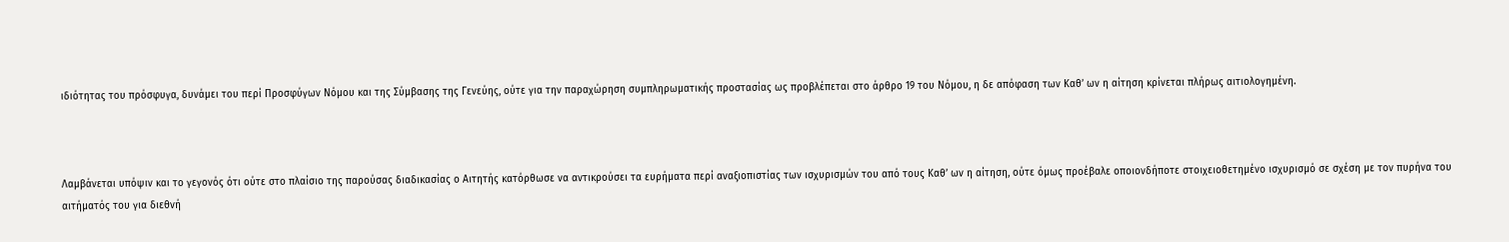ιδιότητας του πρόσφυγα, δυνάμει του περί Προσφύγων Νόμου και της Σύμβασης της Γενεύης, ούτε για την παραχώρηση συμπληρωματικής προστασίας ως προβλέπεται στο άρθρο 19 του Νόμου, η δε απόφαση των Καθ’ ων η αίτηση κρίνεται πλήρως αιτιολογημένη.



Λαμβάνεται υπόψιν και το γεγονός ότι ούτε στο πλαίσιο της παρούσας διαδικασίας ο Αιτητής κατόρθωσε να αντικρούσει τα ευρήματα περί αναξιοπιστίας των ισχυρισμών του από τους Καθ’ ων η αίτηση, ούτε όμως προέβαλε οποιονδήποτε στοιχειοθετημένο ισχυρισμό σε σχέση με τον πυρήνα του αιτήματός του για διεθνή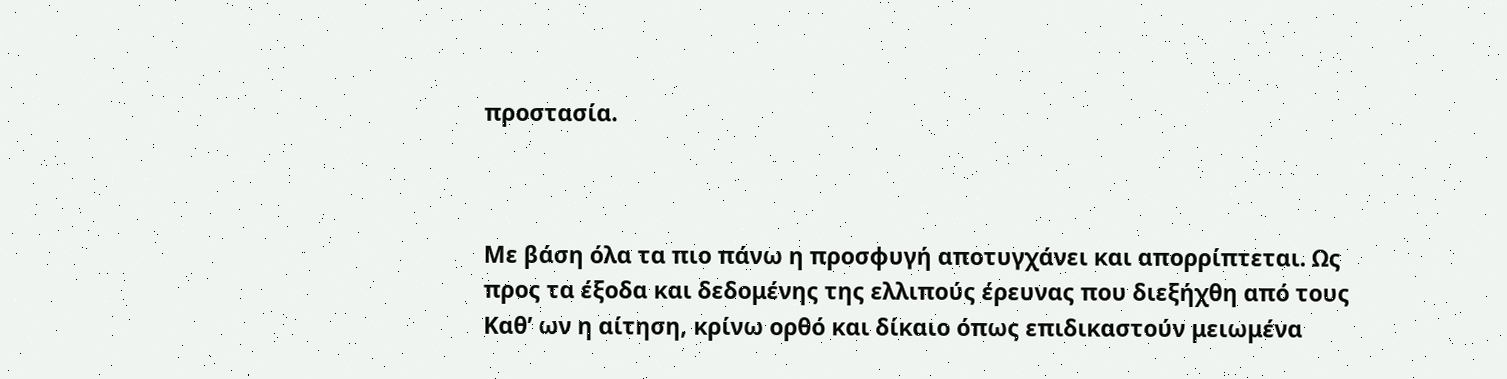προστασία.



Με βάση όλα τα πιο πάνω η προσφυγή αποτυγχάνει και απορρίπτεται. Ως προς τα έξοδα και δεδομένης της ελλιπούς έρευνας που διεξήχθη από τους Καθ’ ων η αίτηση, κρίνω ορθό και δίκαιο όπως επιδικαστούν μειωμένα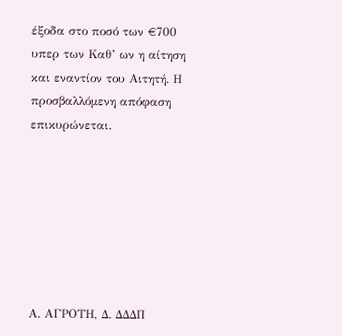έξοδα στο ποσό των €700 υπερ των Καθ’ ων η αίτηση και εναντίον του Αιτητή. Η προσβαλλόμενη απόφαση επικυρώνεται.







Α. AΓΡΟΤΗ, Δ. ΔΔΔΠ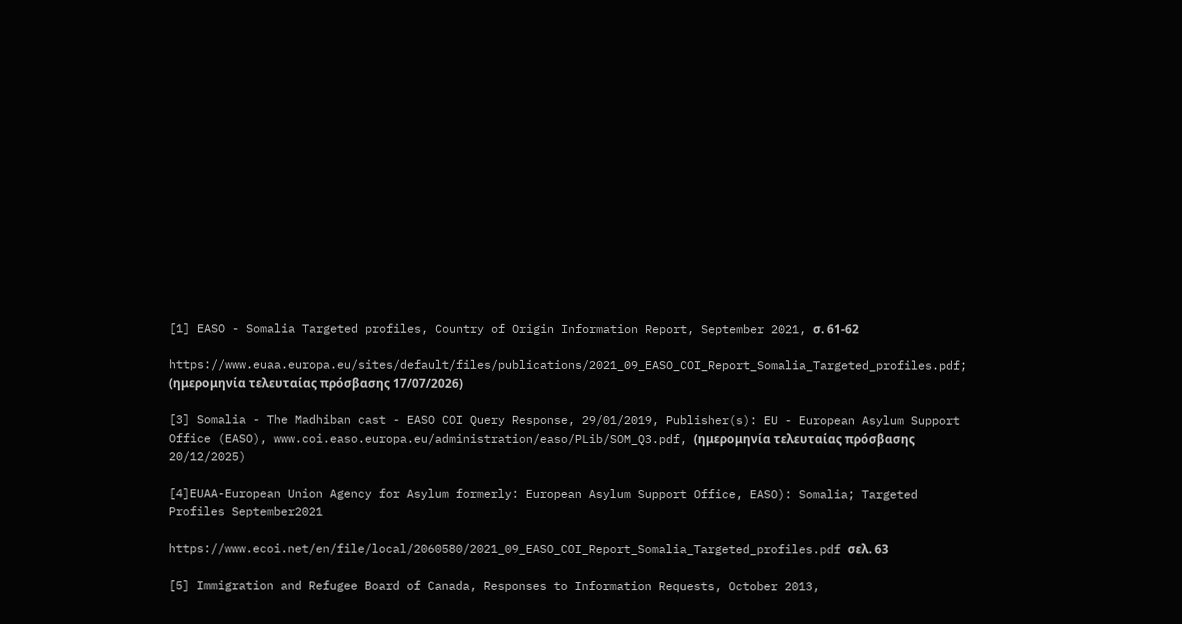[1] EASO - Somalia Targeted profiles, Country of Origin Information Report, September 2021, σ. 61-62

https://www.euaa.europa.eu/sites/default/files/publications/2021_09_EASO_COI_Report_Somalia_Targeted_profiles.pdf; (ημερομηνία τελευταίας πρόσβασης 17/07/2026)

[3] Somalia - The Madhiban cast - EASO COI Query Response, 29/01/2019, Publisher(s): EU - European Asylum Support Office (EASO), www.coi.easo.europa.eu/administration/easo/PLib/SOM_Q3.pdf, (ημερομηνία τελευταίας πρόσβασης 20/12/2025)

[4]EUAA-European Union Agency for Asylum formerly: European Asylum Support Office, EASO): Somalia; Targeted Profiles September2021

https://www.ecoi.net/en/file/local/2060580/2021_09_EASO_COI_Report_Somalia_Targeted_profiles.pdf σελ. 63

[5] Immigration and Refugee Board of Canada, Responses to Information Requests, October 2013,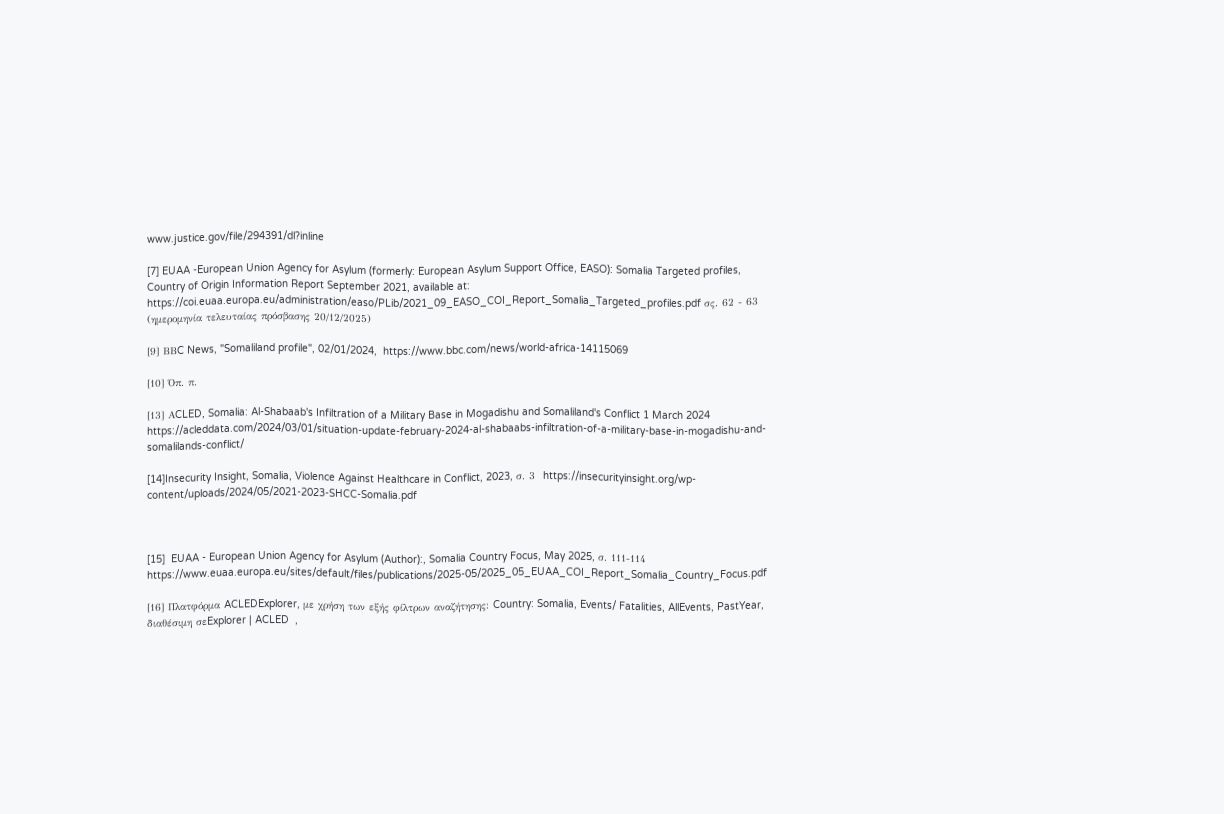www.justice.gov/file/294391/dl?inline

[7] EUAA -European Union Agency for Asylum (formerly: European Asylum Support Office, EASO): Somalia Targeted profiles, Country of Origin Information Report September 2021, available at: https://coi.euaa.europa.eu/administration/easo/PLib/2021_09_EASO_COI_Report_Somalia_Targeted_profiles.pdf σς. 62 - 63 (ημερομηνία τελευταίας πρόσβασης 20/12/2025)

[9] ΒΒC News, "Somaliland profile", 02/01/2024,  https://www.bbc.com/news/world-africa-14115069

[10] Όπ. π.

[13] ΑCLED, Somalia: Al-Shabaab's Infiltration of a Military Base in Mogadishu and Somaliland's Conflict 1 March 2024 https://acleddata.com/2024/03/01/situation-update-february-2024-al-shabaabs-infiltration-of-a-military-base-in-mogadishu-and-somalilands-conflict/

[14]Insecurity Insight, Somalia, Violence Against Healthcare in Conflict, 2023, σ. 3  https://insecurityinsight.org/wp-content/uploads/2024/05/2021-2023-SHCC-Somalia.pdf



[15]  EUAA - European Union Agency for Asylum (Author):, Somalia Country Focus, May 2025, σ. 111-114 https://www.euaa.europa.eu/sites/default/files/publications/2025-05/2025_05_EUAA_COI_Report_Somalia_Country_Focus.pdf

[16] Πλατφόρμα ACLEDExplorer, με χρήση των εξής φίλτρων αναζήτησης: Country: Somalia, Events/ Fatalities, AllEvents, PastYear, διαθέσιμη σεExplorer | ACLED  ,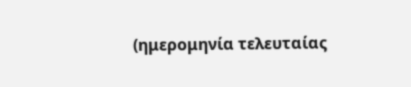(ημερομηνία τελευταίας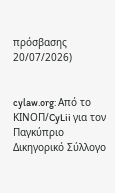πρόσβασης 20/07/2026)


cylaw.org: Από το ΚΙΝOΠ/CyLii για τον Παγκύπριο Δικηγορικό Σύλλογο